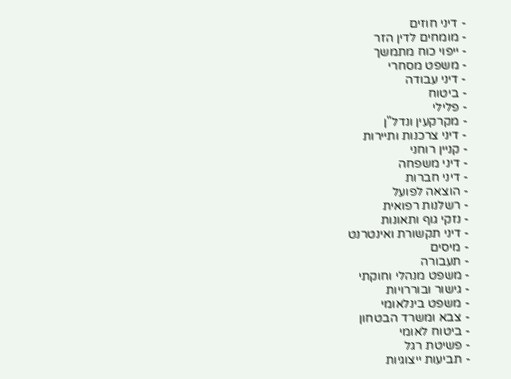- דיני חוזים
- מומחים לדין הזר
- ייפוי כוח מתמשך
- משפט מסחרי
- דיני עבודה
- ביטוח
- פלילי
- מקרקעין ונדל"ן
- דיני צרכנות ותיירות
- קניין רוחני
- דיני משפחה
- דיני חברות
- הוצאה לפועל
- רשלנות רפואית
- נזקי גוף ותאונות
- דיני תקשורת ואינטרנט
- מיסים
- תעבורה
- משפט מנהלי וחוקתי
- גישור ובוררויות
- משפט בינלאומי
- צבא ומשרד הבטחון
- ביטוח לאומי
- פשיטת רגל
- תביעות ייצוגיות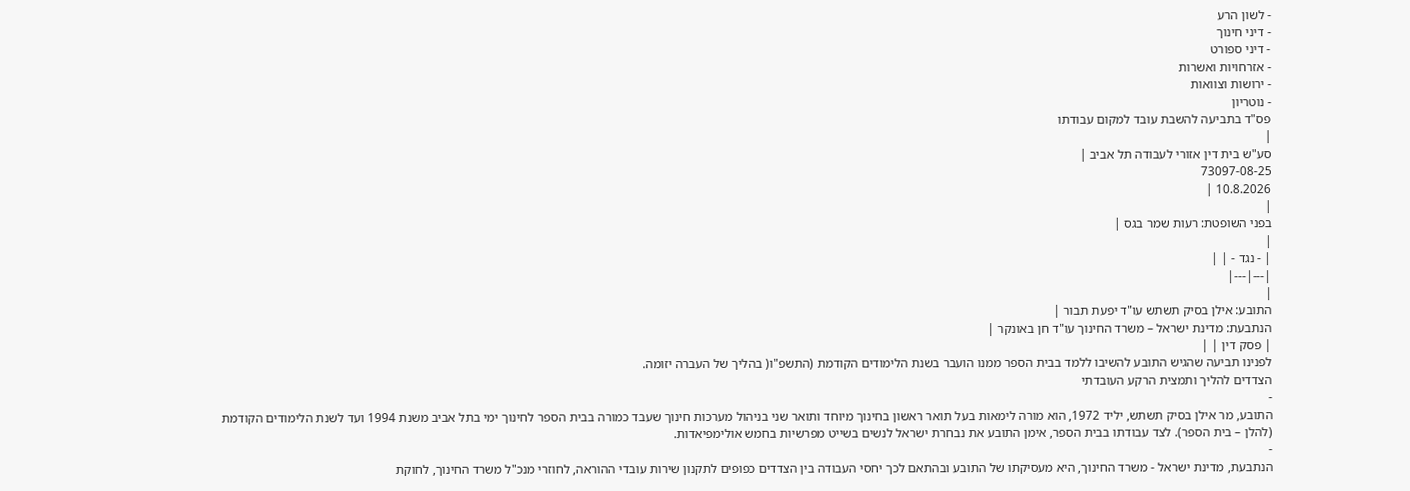- לשון הרע
- דיני חינוך
- דיני ספורט
- אזרחויות ואשרות
- ירושות וצוואות
- נוטריון
פס"ד בתביעה להשבת עובד למקום עבודתו
|
סע"ש בית דין אזורי לעבודה תל אביב |
73097-08-25
10.8.2026 |
|
בפני השופטת: רעות שמר בגס |
|
| - נגד - | |
|---|---|
|
התובע: אילן בסיק תשתש עו"ד יפעת תבור |
הנתבעת: מדינת ישראל – משרד החינוך עו"ד חן באונקר |
| פסק דין | |
לפנינו תביעה שהגיש התובע להשיבו ללמד בבית הספר ממנו הועבר בשנת הלימודים הקודמת (התשפ"ו( בהליך של העברה יזומה.
הצדדים להליך ותמצית הרקע העובדתי
-
התובע, מר אילן בסיק תשתש, יליד 1972, הוא מורה לימאות בעל תואר ראשון בחינוך מיוחד ותואר שני בניהול מערכות חינוך שעבד כמורה בבית הספר לחינוך ימי בתל אביב משנת 1994 ועד לשנת הלימודים הקודמת (להלן – בית הספר). לצד עבודתו בבית הספר, אימן התובע את נבחרת ישראל לנשים בשייט מפרשיות בחמש אולימפיאדות.
-
הנתבעת, מדינת ישראל - משרד החינוך, היא מעסיקתו של התובע ובהתאם לכך יחסי העבודה בין הצדדים כפופים לתקנון שירות עובדי ההוראה, לחוזרי מנכ"ל משרד החינוך, לחוקת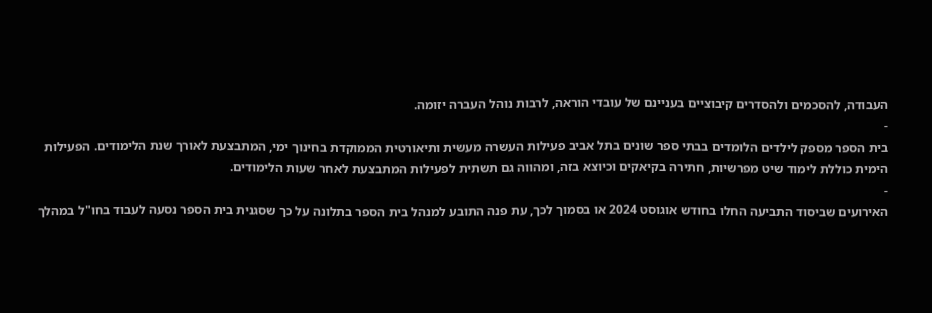העבודה, להסכמים ולהסדרים קיבוציים בעניינם של עובדי הוראה, לרבות נוהל העברה יזומה.
-
בית הספר מספק לילדים הלומדים בבתי ספר שונים בתל אביב פעילות העשרה מעשית ותיאורטית הממוקדת בחינוך ימי, המתבצעת לאורך שנת הלימודים. הפעילות הימית כוללת לימוד שיט מפרשיות, חתירה בקיאקים וכיוצא בזה, ומהווה גם תשתית לפעילות המתבצעת לאחר שעות הלימודים.
-
האירועים שביסוד התביעה החלו בחודש אוגוסט 2024 או בסמוך לכך, עת פנה התובע למנהל בית הספר בתלונה על כך שסגנית בית הספר נסעה לעבוד בחו"ל במהלך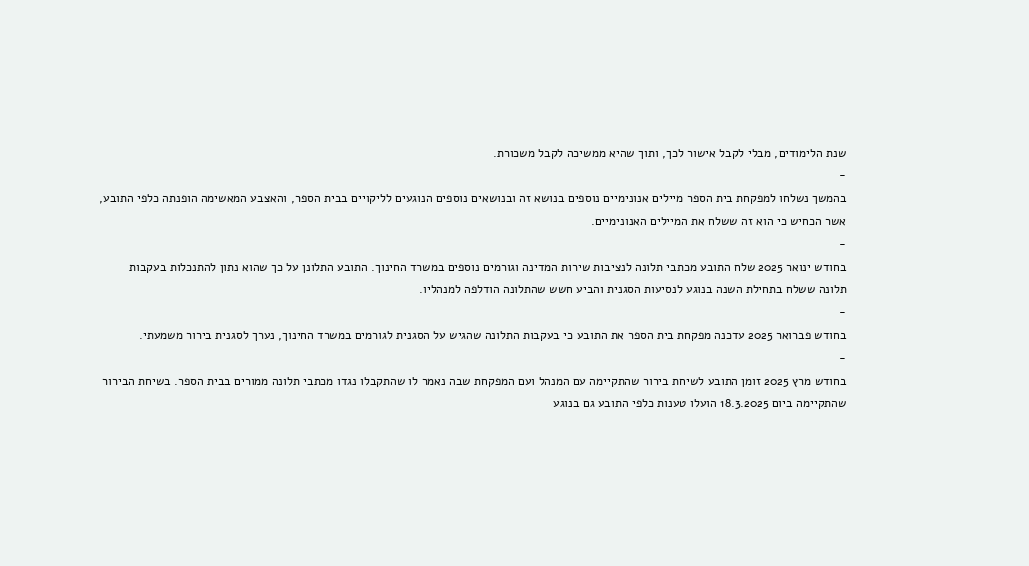שנת הלימודים, מבלי לקבל אישור לכך, ותוך שהיא ממשיכה לקבל משכורת.
-
בהמשך נשלחו למפקחת בית הספר מיילים אנונימיים נוספים בנושא זה ובנושאים נוספים הנוגעים לליקויים בבית הספר, והאצבע המאשימה הופנתה כלפי התובע, אשר הכחיש כי הוא זה ששלח את המיילים האנונימיים.
-
בחודש ינואר 2025 שלח התובע מכתבי תלונה לנציבות שירות המדינה וגורמים נוספים במשרד החינוך. התובע התלונן על כך שהוא נתון להתנכלות בעקבות תלונה ששלח בתחילת השנה בנוגע לנסיעות הסגנית והביע חשש שהתלונה הודלפה למנהליו.
-
בחודש פברואר 2025 עדכנה מפקחת בית הספר את התובע כי בעקבות התלונה שהגיש על הסגנית לגורמים במשרד החינוך, נערך לסגנית בירור משמעתי.
-
בחודש מרץ 2025 זומן התובע לשיחת בירור שהתקיימה עם המנהל ועם המפקחת שבה נאמר לו שהתקבלו נגדו מכתבי תלונה ממורים בבית הספר. בשיחת הבירור שהתקיימה ביום 18.3.2025 הועלו טענות כלפי התובע גם בנוגע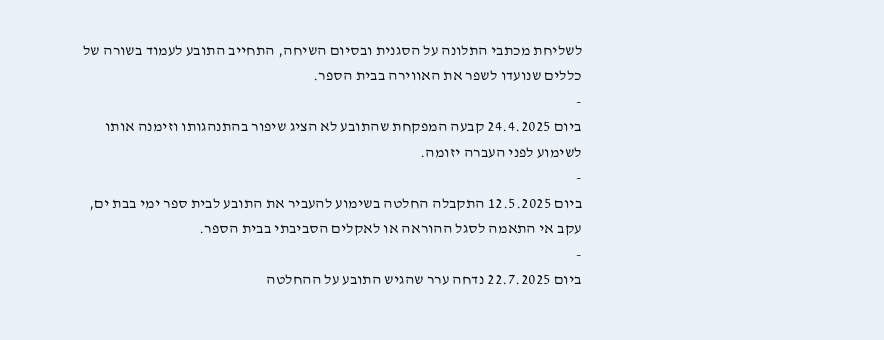לשליחת מכתבי התלונה על הסגנית ובסיום השיחה, התחייב התובע לעמוד בשורה של כללים שנועדו לשפר את האווירה בבית הספר.
-
ביום 24.4.2025 קבעה המפקחת שהתובע לא הציג שיפור בהתנהגותו וזימנה אותו לשימוע לפני העברה יזומה.
-
ביום 12.5.2025 התקבלה החלטה בשימוע להעביר את התובע לבית ספר ימי בבת ים, עקב אי התאמה לסגל ההוראה או לאקלים הסביבתי בבית הספר.
-
ביום 22.7.2025 נדחה ערר שהגיש התובע על ההחלטה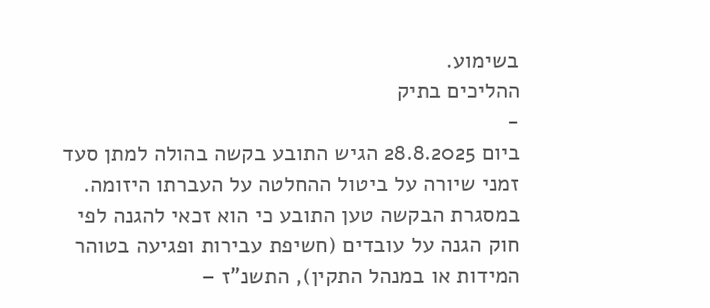בשימוע.
ההליכים בתיק
-
ביום 28.8.2025 הגיש התובע בקשה בהולה למתן סעד זמני שיורה על ביטול ההחלטה על העברתו היזומה. במסגרת הבקשה טען התובע כי הוא זכאי להגנה לפי חוק הגנה על עובדים (חשיפת עבירות ופגיעה בטוהר המידות או במנהל התקין), התשנ"ז –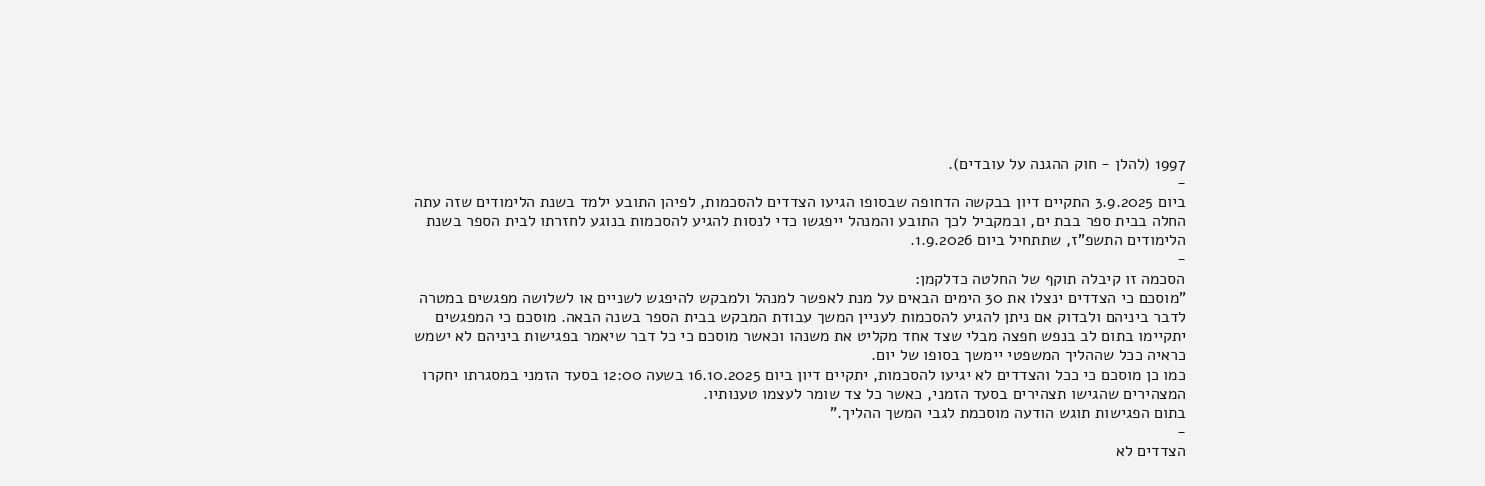1997 (להלן - חוק ההגנה על עובדים).
-
ביום 3.9.2025 התקיים דיון בבקשה הדחופה שבסופו הגיעו הצדדים להסכמות, לפיהן התובע ילמד בשנת הלימודים שזה עתה החלה בבית ספר בבת ים, ובמקביל לכך התובע והמנהל ייפגשו כדי לנסות להגיע להסכמות בנוגע לחזרתו לבית הספר בשנת הלימודים התשפ"ז, שתתחיל ביום 1.9.2026.
-
הסכמה זו קיבלה תוקף של החלטה כדלקמן:
"מוסכם כי הצדדים ינצלו את 30 הימים הבאים על מנת לאפשר למנהל ולמבקש להיפגש לשניים או לשלושה מפגשים במטרה לדבר ביניהם ולבדוק אם ניתן להגיע להסכמות לעניין המשך עבודת המבקש בבית הספר בשנה הבאה. מוסכם כי המפגשים יתקיימו בתום לב בנפש חפצה מבלי שצד אחד מקליט את משנהו וכאשר מוסכם כי כל דבר שיאמר בפגישות ביניהם לא ישמש כראיה ככל שההליך המשפטי יימשך בסופו של יום.
כמו כן מוסכם כי ככל והצדדים לא יגיעו להסכמות, יתקיים דיון ביום 16.10.2025 בשעה 12:00 בסעד הזמני במסגרתו יחקרו המצהירים שהגישו תצהירים בסעד הזמני, כאשר כל צד שומר לעצמו טענותיו.
בתום הפגישות תוגש הודעה מוסכמת לגבי המשך ההליך."
-
הצדדים לא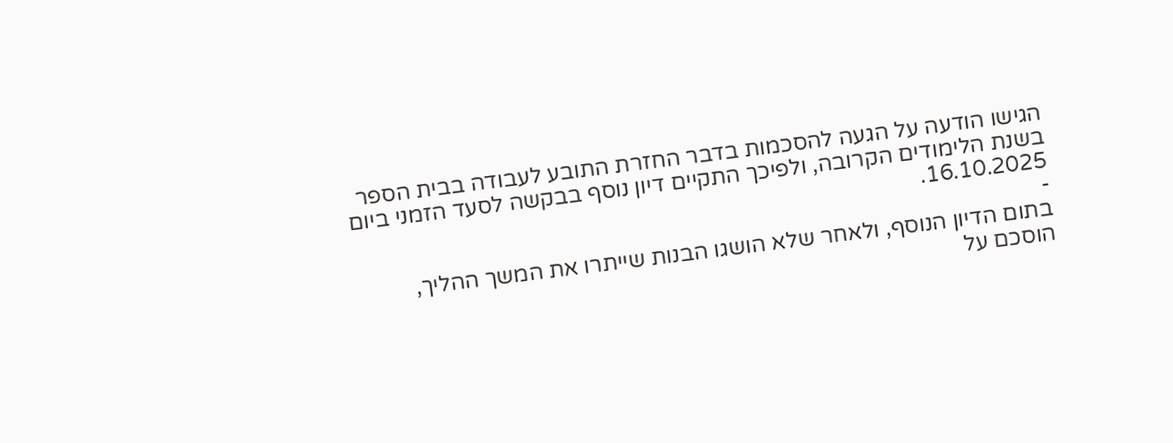הגישו הודעה על הגעה להסכמות בדבר החזרת התובע לעבודה בבית הספר בשנת הלימודים הקרובה, ולפיכך התקיים דיון נוסף בבקשה לסעד הזמני ביום 16.10.2025.
-
בתום הדיון הנוסף, ולאחר שלא הושגו הבנות שייתרו את המשך ההליך, הוסכם על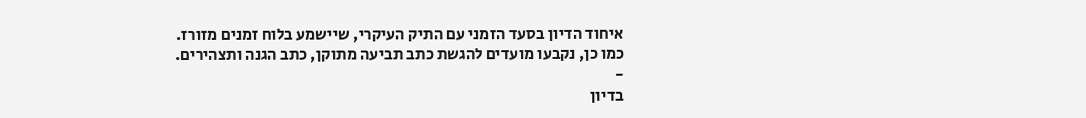איחוד הדיון בסעד הזמני עם התיק העיקרי, שיישמע בלוח זמנים מזורז. כמו כן, נקבעו מועדים להגשת כתב תביעה מתוקן, כתב הגנה ותצהירים.
-
בדיון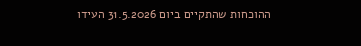ההוכחות שהתקיים ביום 31.5.2026 העידו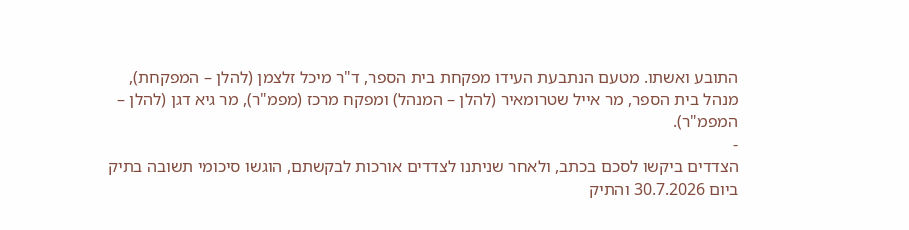התובע ואשתו. מטעם הנתבעת העידו מפקחת בית הספר, ד"ר מיכל זלצמן (להלן – המפקחת), מנהל בית הספר, מר אייל שטרומאיר (להלן – המנהל) ומפקח מרכז (מפמ"ר), מר גיא דגן (להלן – המפמ"ר).
-
הצדדים ביקשו לסכם בכתב, ולאחר שניתנו לצדדים אורכות לבקשתם, הוגשו סיכומי תשובה בתיק ביום 30.7.2026 והתיק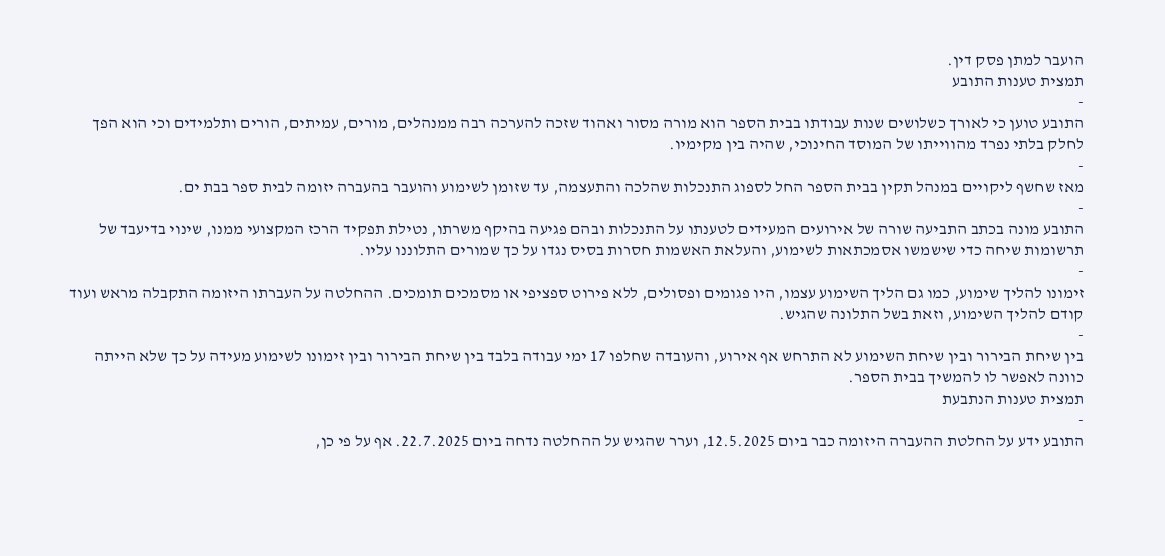הועבר למתן פסק דין.
תמצית טענות התובע
-
התובע טוען כי לאורך כשלושים שנות עבודתו בבית הספר הוא מורה מסור ואהוד שזכה להערכה רבה ממנהלים, מורים, עמיתים, הורים ותלמידים וכי הוא הפך לחלק בלתי נפרד מהווייתו של המוסד החינוכי, שהיה בין מקימיו.
-
מאז שחשף ליקויים במנהל תקין בבית הספר החל לספוג התנכלות שהלכה והתעצמה, עד שזומן לשימוע והועבר בהעברה יזומה לבית ספר בבת ים.
-
התובע מונה בכתב התביעה שורה של אירועים המעידים לטענתו על התנכלות ובהם פגיעה בהיקף משרתו, נטילת תפקיד הרכז המקצועי ממנו, שינוי בדיעבד של תרשומות שיחה כדי שישמשו אסמכתאות לשימוע, והעלאת האשמות חסרות בסיס נגדו על כך שמורים התלוננו עליו.
-
זימונו להליך שימוע, כמו גם הליך השימוע עצמו, היו פגומים ופסולים, ללא פירוט ספציפי או מסמכים תומכים. ההחלטה על העברתו היזומה התקבלה מראש ועוד קודם להליך השימוע, וזאת בשל התלונה שהגיש.
-
בין שיחת הבירור ובין שיחת השימוע לא התרחש אף אירוע, והעובדה שחלפו 17 ימי עבודה בלבד בין שיחת הבירור ובין זימונו לשימוע מעידה על כך שלא הייתה כוונה לאפשר לו להמשיך בבית הספר.
תמצית טענות הנתבעת
-
התובע ידע על החלטת ההעברה היזומה כבר ביום 12.5.2025, וערר שהגיש על ההחלטה נדחה ביום 22.7.2025. אף על פי כן,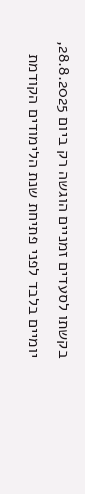בקשתו לסעדים זמניים הוגשה רק ביום 28.8.2025, יומיים בלבד לפני פתיחת שנת הלימודים הקודמת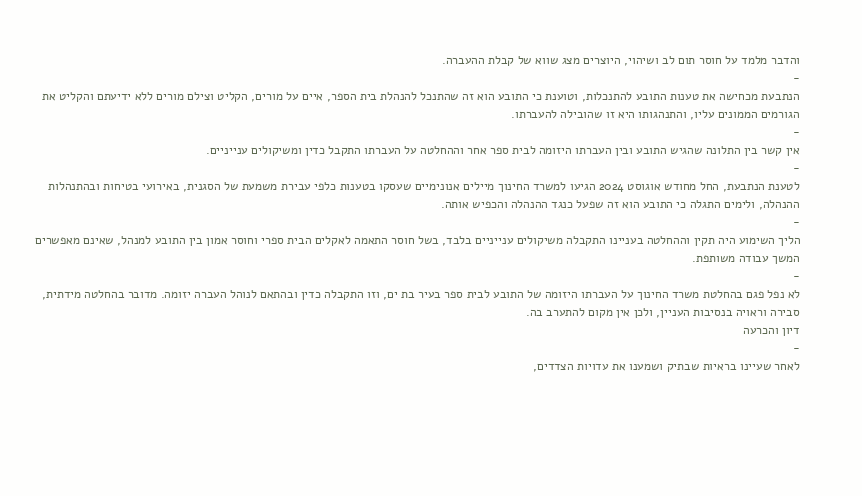והדבר מלמד על חוסר תום לב ושיהוי, היוצרים מצג שווא של קבלת ההעברה.
-
הנתבעת מכחישה את טענות התובע להתנכלות, וטוענת כי התובע הוא זה שהתנכל להנהלת בית הספר, איים על מורים, הקליט וצילם מורים ללא ידיעתם והקליט את הגורמים הממונים עליו, והתנהגותו היא זו שהובילה להעברתו.
-
אין קשר בין התלונה שהגיש התובע ובין העברתו היזומה לבית ספר אחר וההחלטה על העברתו התקבל כדין ומשיקולים ענייניים.
-
לטענת הנתבעת, החל מחודש אוגוסט 2024 הגיעו למשרד החינוך מיילים אנונימיים שעסקו בטענות כלפי עבירת משמעת של הסגנית, באירועי בטיחות ובהתנהלות ההנהלה, ולימים התגלה כי התובע הוא זה שפעל כנגד ההנהלה והכפיש אותה.
-
הליך השימוע היה תקין וההחלטה בעניינו התקבלה משיקולים ענייניים בלבד, בשל חוסר התאמה לאקלים הבית ספרי וחוסר אמון בין התובע למנהל, שאינם מאפשרים המשך עבודה משותפת.
-
לא נפל פגם בהחלטת משרד החינוך על העברתו היזומה של התובע לבית ספר בעיר בת ים, וזו התקבלה כדין ובהתאם לנוהל העברה יזומה. מדובר בהחלטה מידתית, סבירה וראויה בנסיבות העניין, ולכן אין מקום להתערב בה.
דיון והכרעה
-
לאחר שעיינו בראיות שבתיק ושמענו את עדויות הצדדים,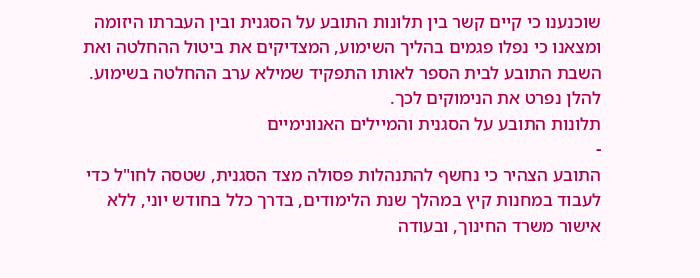שוכנענו כי קיים קשר בין תלונות התובע על הסגנית ובין העברתו היזומה ומצאנו כי נפלו פגמים בהליך השימוע, המצדיקים את ביטול ההחלטה ואת השבת התובע לבית הספר לאותו התפקיד שמילא ערב ההחלטה בשימוע.
להלן נפרט את הנימוקים לכך.
תלונות התובע על הסגנית והמיילים האנונימיים
-
התובע הצהיר כי נחשף להתנהלות פסולה מצד הסגנית, שטסה לחו"ל כדי לעבוד במחנות קיץ במהלך שנת הלימודים, בדרך כלל בחודש יוני, ללא אישור משרד החינוך, ובעודה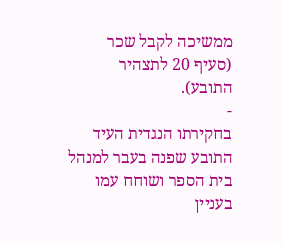ממשיכה לקבל שכר (סעיף 20 לתצהיר התובע).
-
בחקירתו הנגדית העיד התובע שפנה בעבר למנהל בית הספר ושוחח עמו בעניין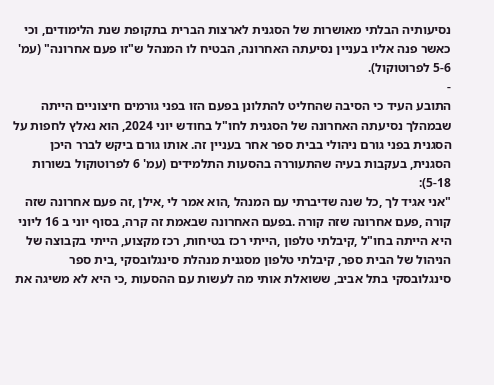נסיעותיה הבלתי מאושרות של הסגנית לארצות הברית בתקופת שנת הלימודים, וכי כאשר פנה אליו בעניין נסיעתה האחרונה, הבטיח לו המנהל ש"זו פעם אחרונה" (עמ' 5-6 לפרוטוקול).
-
התובע העיד כי הסיבה שהחליט להתלונן בפעם הזו בפני גורמים חיצוניים הייתה שבמהלך נסיעתה האחרונה של הסגנית לחו"ל בחודש יוני 2024, הוא נאלץ לחפות על הסגנית בפני גורם ניהולי בבית ספר אחר בעניין זה. אותו גורם ביקש לברר היכן הסגנית, בעקבות בעיה שהתעוררה בהסעות התלמידים (עמ' 6 לפרוטוקול בשורות 5-18):
"אני אגיד לך ,כל שנה שדיברתי עם המנהל ,הוא אמר לי ,אילן ,זה פעם אחרונה שזה קורה ,פעם אחרונה שזה קורה .בפעם האחרונה שבאמת זה קרה, בסוף יוני ב 16 ליוני היא הייתה בחו"ל ,קיבלתי טלפון ,הייתי רכז בטיחות, רכז מקצוע, הייתי בקבוצה של הניהול של הבית ספר, קיבלתי טלפון מסגנית מנהלת סינגלובסקי ,בית ספר סינגלובסקי בתל אביב, ששואלת אותי מה לעשות עם ההסעות ,כי היא לא משיגה את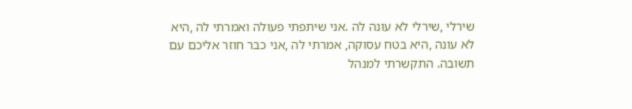שירלי ,שירלי לא עונה לה .אני שיתפתי פעולה ואמרתי לה ,היא לא עונה ,היא בטח עסוקה, אמרתי לה ,אני כבר חוזר אליכם עם תשובה. התקשרתי למנהל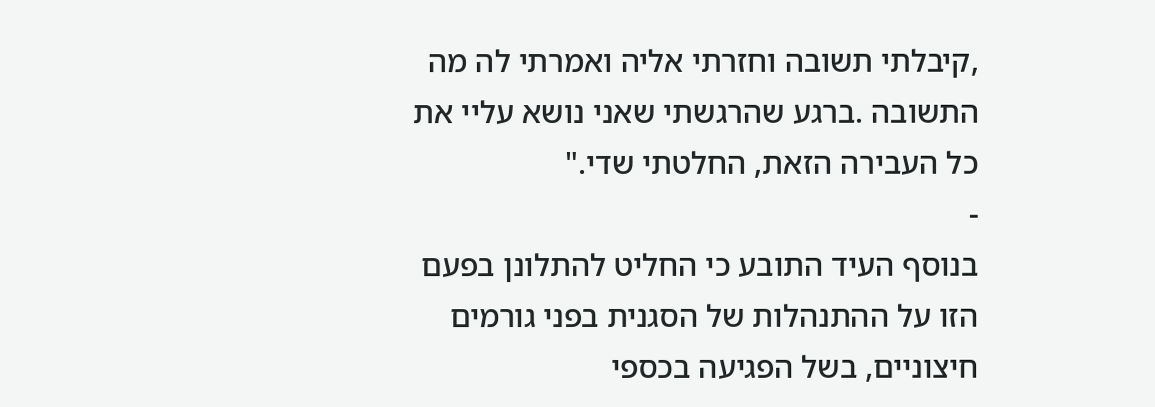,קיבלתי תשובה וחזרתי אליה ואמרתי לה מה התשובה .ברגע שהרגשתי שאני נושא עליי את כל העבירה הזאת, החלטתי שדי."
-
בנוסף העיד התובע כי החליט להתלונן בפעם הזו על ההתנהלות של הסגנית בפני גורמים חיצוניים, בשל הפגיעה בכספי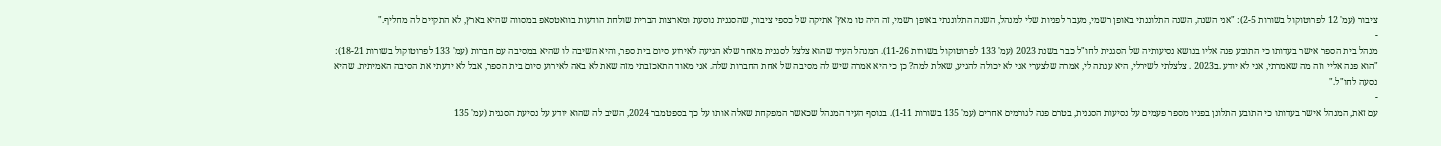ציבור (עמ' 12 לפרוטוקול בשורות 2-5): "אני השנה, השנה התלוננתי באופן רשמי, מעבר לפניות שלי למנהל, השנה התלוננתי באופן רשמי, זה היה טו מאץ' אתיקה של כספי ציבור, שהסגנית נוסעת ומארצות הברית שולחת הודעות בוואטסאפ במסווה שהיא בארץ, לא התקיים לה מחליף."
-
מנהל בית הספר אישר בעדותו כי התובע פנה אליו בנושא נסיעותיה של הסגנית לחו"ל כבר בשנת 2023 (עמ' 133 לפרוטוקול בשורות 11-26). המנהל העיד שהוא צלצל לסגנית מאחר שלא הגיעה לאירוע סיום בית ספר, והיא השיבה לו שהיא במסיבה עם חברות (עמ' 133 לפרוטוקול בשורות 18-21): "הוא פנה אליי וזה מה שאמרתי, אני לא יודע .ב2023 . צלצלתי לשירלי, היא ענתה לי, אמרה שלצערי אני לא יכולה להגיע, שאלת למה? כן כי היא אמרה שיש לה מסיבה של אחת החברות שלה. אני מאוד התאכזבתי מזה שאת לא באה לאירוע סיום בית הספר, אבל לא ידעתי את הסיבה האמיתית. שהיא נסעה לחו"ל."
-
עם זאת, המנהל אישר בעדותו כי התובע התלונן בפניו מספר פעמים על נסיעות הסגנית, בטרם פנה לגורמים אחרים (עמ' 135 בשורות 1-11). בנוסף העיד המנהל שכאשר המפקחת שאלה אותו על כך בספטמבר 2024, השיב לה שהוא יודע על נסיעת הסגנית (עמ' 135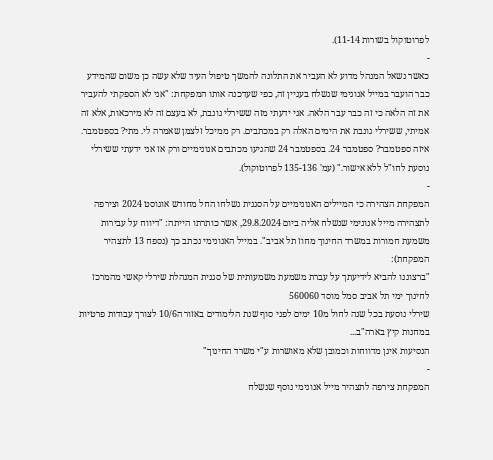לפרוטוקול בשורות 11-14).
-
כאשר נשאל המנהל מדוע לא העביר את התלונה להמשך טיפול העיד שלא עשה כן משום שהמידע כבר הועבר במייל אנונימי שנשלח בעניין זה, כפי שעדכנה אותו המפקחת: "אני לא הספקתי להעביר את זה הלאה כי זה כבר עבר הלאה. אני ידעתי מזה ששירלי גונבת, לא בעצם זה לא מירכאות, אלא זה אמיתי, ששירלי גונבת את הימים האלה רק במכתבים. רק ממיכל זלצמן שאמרה לי. מתי? בספטמבר. איזה ספטמבר? ספטמבר 24. בספטמבר 24 שהגיעו מכתבים אנונימיים ורק אז אני ידעתי ששירלי נוסעת לחו"ל ללא אישור." (עמ' 135-136 לפרוטוקול).
-
המפקחת הצהירה כי המיילים האנונימיים על הסגנית נשלחו החל מחודש אוגוסט 2024 וצירפה לתצהירה מייל אנונימי שנשלח אליה ביום 29.8.2024, אשר כותרתו הייתה: "דיווח על עבירות משמעת חמורות במשרד החינוך מחוז תל אביב". במייל האנונימי נכתב כך (נספח 13 לתצהיר המפקחת):
"ברצוננו להביא לידיעתך על עברת משמעת משמעותית של סגנית המנהלת שירלי קאשי מהמרכז לחינוך ימי תל אביב סמל מוסד 560060
שירלי נוסעת בכל שנה לחול מ10 ימים לפני סוף שנת הלימודים באזור ה10/6 לצורך עבודות פרטיות במחנות קיץ בארה"ב...
הנסיעות אינן מדווחות וכמובן שלא מאושרות ע"י משרד החינוך"
-
המפקחת צירפה לתצהיר מייל אנונימי נוסף שנשלח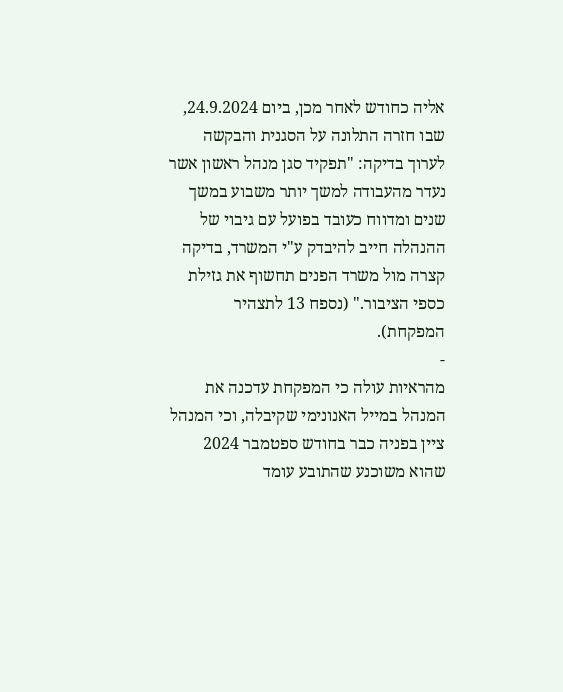אליה כחודש לאחר מכן, ביום 24.9.2024, שבו חזרה התלונה על הסגנית והבקשה לערוך בדיקה: "תפקיד סגן מנהל ראשון אשר נעדר מהעבודה למשך יותר משבוע במשך שנים ומדווח כעובד בפועל עם גיבוי של ההנהלה חייב להיבדק ע"י המשרד, בדיקה קצרה מול משרד הפנים תחשוף את גזילת כספי הציבור." (נספח 13 לתצהיר המפקחת).
-
מהראיות עולה כי המפקחת עדכנה את המנהל במייל האנונימי שקיבלה, וכי המנהל ציין בפניה כבר בחודש ספטמבר 2024 שהוא משוכנע שהתובע עומד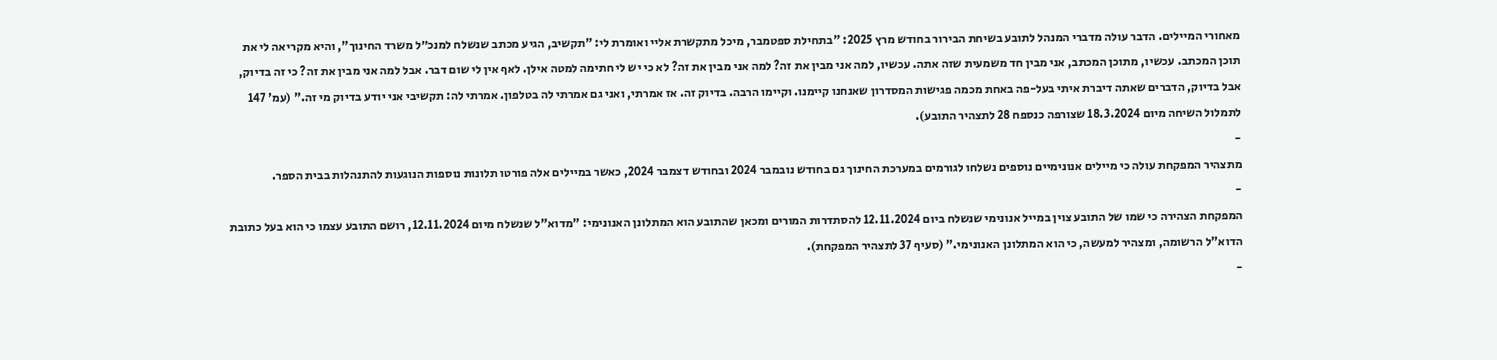מאחורי המיילים. הדבר עולה מדברי המנהל לתובע בשיחת הבירור בחודש מרץ 2025: "בתחילת ספטמבר, מיכל מתקשרת אליי ואומרת לי: "תקשיב, הגיע מכתב שנשלח למנכ״ל משרד החינוך", והיא מקריאה לי את תוכן המכתב. עכשיו, מתוכן המכתב, אני מבין חד משמעית שזה אתה. עכשיו, למה אני מבין את זה? למה אני מבין את זה? לא כי יש לי חתימה למטה אילן. לאף אין לי שום דבר. אבל למה אני מבין את זה? כי זה בדיוק, אבל בדיוק, הדברים שאתה דיברת איתי בעל-פה באחת מכמה פגישות המסדרון שאנחנו קיימנו. וקיימו הרבה. בדיוק זה. אז אמרתי, ואני גם אמרתי לה בטלפון. אמרתי לה: תקשיבי אני יודע בדיוק מי זה." (עמ' 147 לתמלול השיחה מיום 18.3.2024 שצורפה כנספח 28 לתצהיר התובע).
-
מתצהיר המפקחת עולה כי מיילים אנונימיים נוספים נשלחו לגורמים במערכת החינוך גם בחודש נובמבר 2024 ובחודש דצמבר 2024, כאשר במיילים אלה פורטו תלונות נוספות הנוגעות להתנהלות בבית הספר.
-
המפקחת הצהירה כי שמו של התובע צוין במייל אנונימי שנשלח ביום 12.11.2024 להסתדרות המורים ומכאן שהתובע הוא המתלונן האנונימי: "מדוא"ל שנשלח מיום 12.11.2024, רושם התובע עצמו כי הוא בעל כתובת הדוא"ל הרשומה, ומצהיר למעשה, כי הוא המתלונן האנונימי." (סעיף 37 לתצהיר המפקחת).
-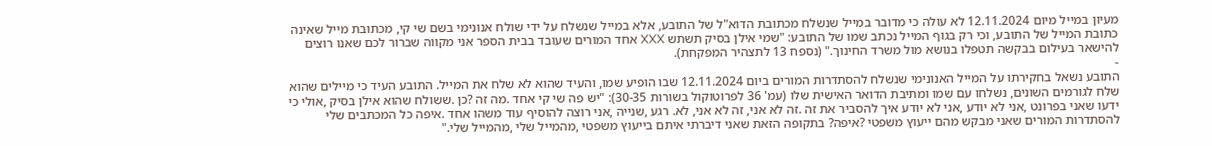מעיון במייל מיום 12.11.2024 לא עולה כי מדובר במייל שנשלח מכתובת הדוא"ל של התובע, אלא במייל שנשלח על ידי שולח אנונימי בשם שי קי, מכתובת מייל שאינה כתובת המייל של התובע, וכי רק בגוף המייל נכתב שמו של התובע: "שמי אילן בסיק תשתש XXX אחד המורים שעובד בבית הספר אני מקווה שברור לכם שאנו רוצים להישאר בעילום בבקשה תטפלו בנושא מול משרד החינוך." (נספח 13 לתצהיר המפקחת).
-
התובע נשאל בחקירתו על המייל האנונימי שנשלח להסתדרות המורים ביום 12.11.2024 שבו הופיע שמו, והעיד שהוא לא שלח את המייל. התובע העיד כי מיילים שהוא שלח לגורמים השונים, נשלחו עם שמו ומתיבת הדואר האישית שלו (עמ' 36 לפרוטוקול בשורות 30-35): "יש פה שי קי אחד .מה זה ?כן .ששולח שהוא אילן בסיק ,אולי כי ידעו שאני בפרונט ,אני לא יודע ,אני לא יודע איך להסביר את זה .זה לא אני, זה לא אני, לא. רגע ,שנייה ,אני רוצה להוסיף עוד משהו אחד .איפה כל המכתבים שלי להסתדרות המורים שאני מבקש מהם ייעוץ משפטי ?איפה? בתקופה הזאת שאני דיברתי איתם בייעוץ משפטי ,מהמייל שלי ,מהמייל שלי."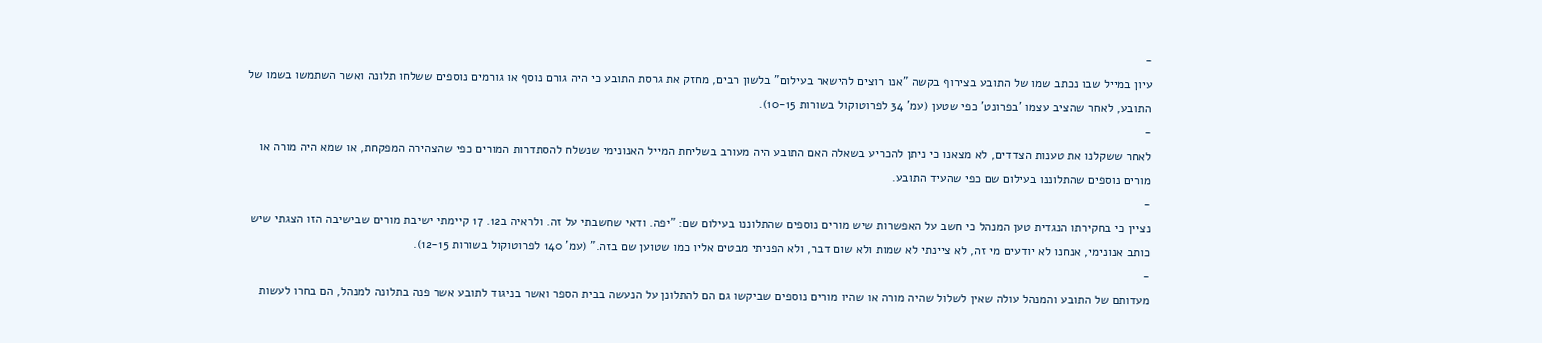-
עיון במייל שבו נכתב שמו של התובע בצירוף בקשה "אנו רוצים להישאר בעילום" בלשון רבים, מחזק את גרסת התובע כי היה גורם נוסף או גורמים נוספים ששלחו תלונה ואשר השתמשו בשמו של התובע, לאחר שהציב עצמו 'בפרונט' כפי שטען (עמ' 34 לפרוטוקול בשורות 10-15).
-
לאחר ששקלנו את טענות הצדדים, לא מצאנו כי ניתן להכריע בשאלה האם התובע היה מעורב בשליחת המייל האנונימי שנשלח להסתדרות המורים כפי שהצהירה המפקחת, או שמא היה מורה או מורים נוספים שהתלוננו בעילום שם כפי שהעיד התובע.
-
נציין כי בחקירתו הנגדית טען המנהל כי חשב על האפשרות שיש מורים נוספים שהתלוננו בעילום שם: "יפה. ודאי שחשבתי על זה. ולראיה ב12. 17 קיימתי ישיבת מורים שבישיבה הזו הצגתי שיש כותב אנונימי, אנחנו לא יודעים מי זה, לא ציינתי לא שמות ולא שום דבר, ולא הפניתי מבטים אליו כמו שטוען שם בזה." (עמ' 140 לפרוטוקול בשורות 12-15).
-
מעדותם של התובע והמנהל עולה שאין לשלול שהיה מורה או שהיו מורים נוספים שביקשו גם הם להתלונן על הנעשה בבית הספר ואשר בניגוד לתובע אשר פנה בתלונה למנהל, הם בחרו לעשות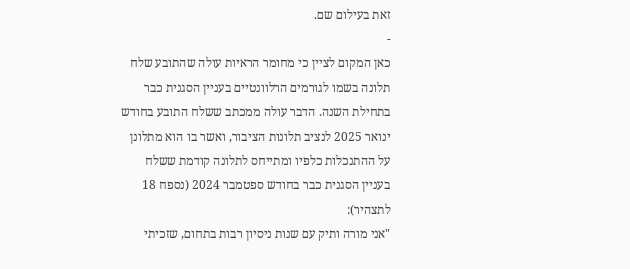זאת בעילום שם.
-
כאן המקום לציין כי מחומר הראיות עולה שהתובע שלח תלונה בשמו לגורמים הרלוונטיים בעניין הסגנית כבר בתחילת השנה. הדבר עולה ממכתב ששלח התובע בחודש ינואר 2025 לנציב תלונות הציבור, ואשר בו הוא מתלונן על ההתנכלות כלפיו ומתייחס לתלונה קודמת ששלח בעניין הסגנית כבר בחודש ספטמבר 2024 (נספח 18 לתצהיר):
"אני מורה ותיק עם שנות ניסיון רבות בתחום, שזכיתי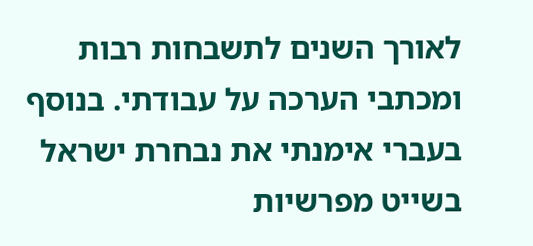לאורך השנים לתשבחות רבות ומכתבי הערכה על עבודתי. בנוסף בעברי אימנתי את נבחרת ישראל בשייט מפרשיות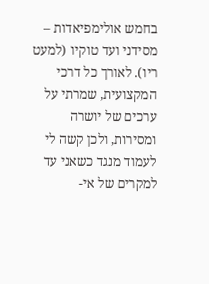בחמש אולימפיאדות – מסידני ועד טוקיו (למעט ריו). לאורך כל דרכי המקצועית, שמרתי על ערכים של יושרה ומסירות, ולכן קשה לי לעמוד מנגד כשאני עד למקרים של אי-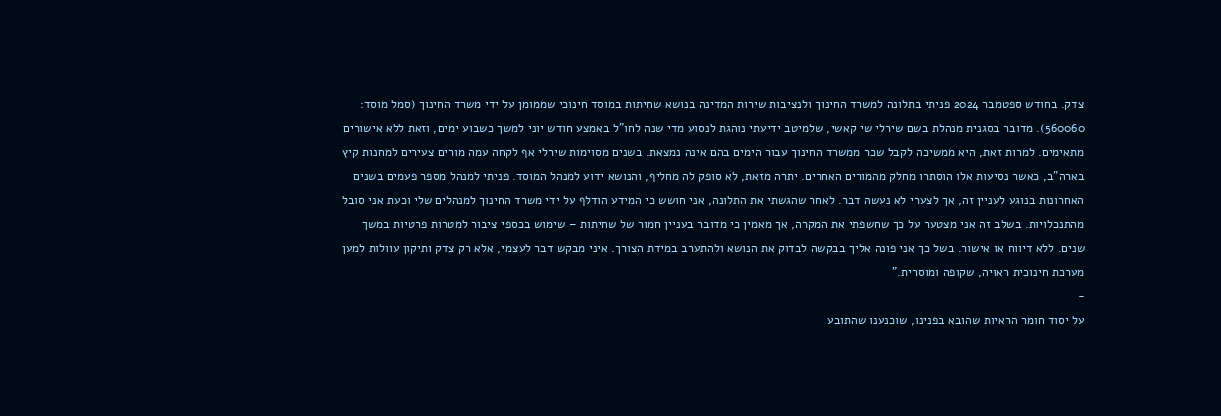צדק. בחודש ספטמבר 2024 פניתי בתלונה למשרד החינוך ולנציבות שירות המדינה בנושא שחיתות במוסד חינוכי שממומן על ידי משרד החינוך (סמל מוסד: 560060). מדובר בסגנית מנהלת בשם שירלי שי קאשי, שלמיטב ידיעתי נוהגת לנסוע מדי שנה לחו"ל באמצע חודש יוני למשך כשבוע ימים, וזאת ללא אישורים מתאימים. למרות זאת, היא ממשיכה לקבל שכר ממשרד החינוך עבור הימים בהם אינה נמצאת. בשנים מסוימות שירלי אף לקחה עמה מורים צעירים למחנות קיץ בארה"ב, כאשר נסיעות אלו הוסתרו מחלק מהמורים האחרים. יתרה מזאת, לא סופק לה מחליף, והנושא ידוע למנהל המוסד. פניתי למנהל מספר פעמים בשנים האחרונות בנוגע לעניין זה, אך לצערי לא נעשה דבר. לאחר שהגשתי את התלונה, אני חושש כי המידע הודלף על ידי משרד החינוך למנהלים שלי וכעת אני סובל מהתנכלויות. בשלב זה אני מצטער על כך שחשפתי את המקרה, אך מאמין כי מדובר בעניין חמור של שחיתות – שימוש בכספי ציבור למטרות פרטיות במשך שנים. ללא דיווח או אישור. בשל כך אני פונה אליך בבקשה לבדוק את הנושא ולהתערב במידת הצורך. איני מבקש דבר לעצמי, אלא רק צדק ותיקון עוולות למען מערכת חינוכית ראויה, שקופה ומוסרית."
-
על יסוד חומר הראיות שהובא בפנינו, שוכנענו שהתובע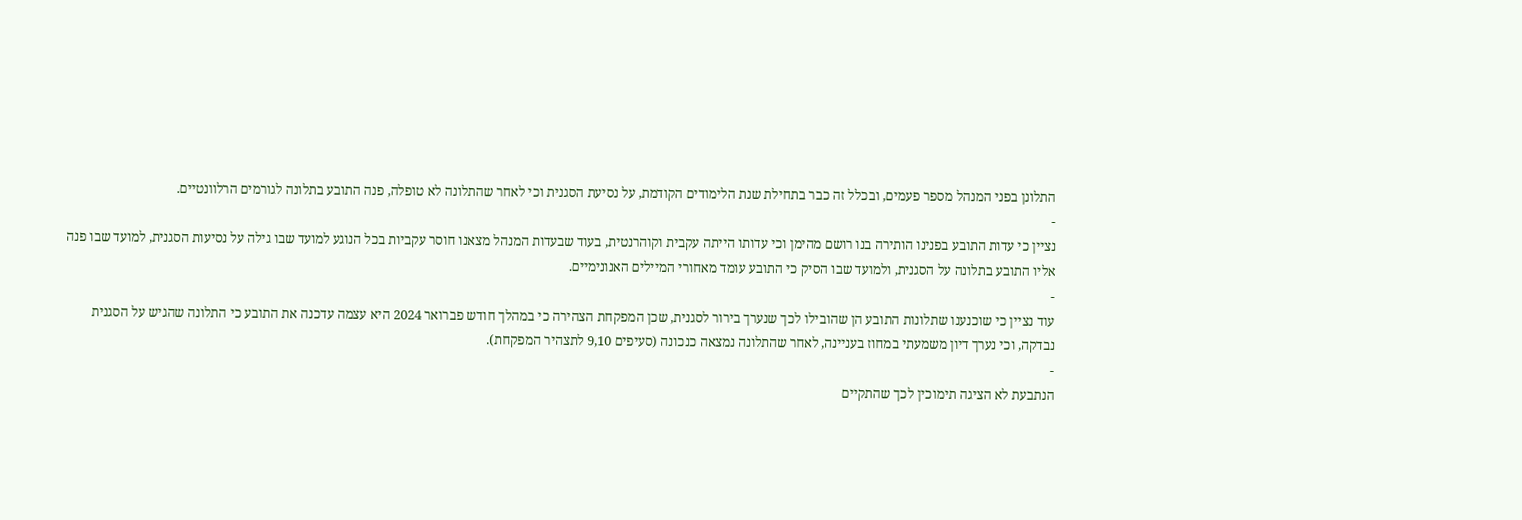התלונן בפני המנהל מספר פעמים, ובכלל זה כבר בתחילת שנת הלימודים הקודמת, על נסיעת הסגנית וכי לאחר שהתלונה לא טופלה, פנה התובע בתלונה לגורמים הרלוונטיים.
-
נציין כי עדות התובע בפנינו הותירה בנו רושם מהימן וכי עדותו הייתה עקבית וקוהרנטית, בעוד שבעדות המנהל מצאנו חוסר עקביות בכל הנוגע למועד שבו גילה על נסיעות הסגנית, למועד שבו פנה אליו התובע בתלונה על הסגנית, ולמועד שבו הסיק כי התובע עומד מאחורי המיילים האנונימיים.
-
עוד נציין כי שוכנענו שתלונות התובע הן שהובילו לכך שנערך בירור לסגנית, שכן המפקחת הצהירה כי במהלך חודש פברואר 2024 היא עצמה עדכנה את התובע כי התלונה שהגיש על הסגנית נבדקה, וכי נערך דיון משמעתי במחוז בעניינה, לאחר שהתלונה נמצאה כנכונה (סעיפים 9,10 לתצהיר המפקחת).
-
הנתבעת לא הציגה תימוכין לכך שהתקיים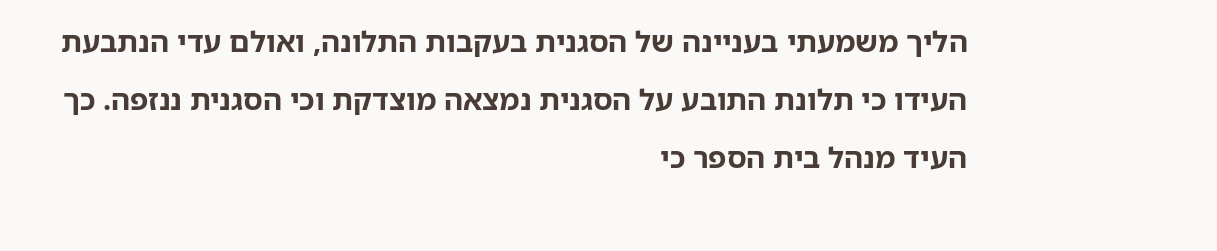הליך משמעתי בעניינה של הסגנית בעקבות התלונה, ואולם עדי הנתבעת העידו כי תלונת התובע על הסגנית נמצאה מוצדקת וכי הסגנית ננזפה. כך העיד מנהל בית הספר כי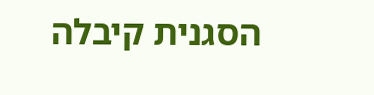הסגנית קיבלה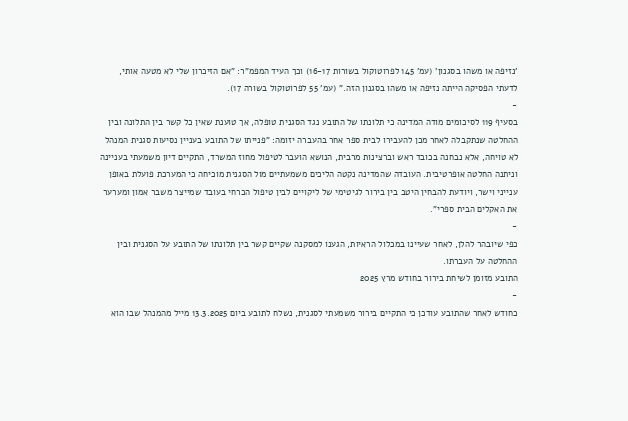'נזיפה או משהו בסגנון' (עמ' 145 לפרוטוקול בשורות 16-17) וכך העיד המפמ"ר: "אם הזיכרון שלי לא מטעה אותי, לדעתי הפסיקה הייתה נזיפה או משהו בסגנון הזה." (עמ' 55 לפרוטוקול בשורה 17).
-
בסעיף 119 לסיכומים מודה המדינה כי תלונתו של התובע נגד הסגנית טופלה, אך טוענת שאין כל קשר בין התלונה ובין ההחלטה שנתקבלה לאחר מכן להעבירו לבית ספר אחר בהעברה יזומה: "פנייתו של התובע בעניין נסיעות סגנית המנהל לא טויחה, אלא נבחנה בכובד ראש וברצינות מרבית, הנושא הועבר לטיפול מחוז המשרד, התקיים דיון משמעתי בעניינה וניתנה החלטה אופרטיבית. העובדה שהמדינה נקטה הליכים משמעתיים מול הסגנית מוכיחה כי המערכת פועלת באופן ענייני וישר, ויודעת להבחין היטב בין בירור לגיטימי של ליקויים לבין טיפול הכרחי בעובד שמייצר משבר אמון ומערער את האקלים הבית ספרי".
-
כפי שיובהר להלן, לאחר שעיינו במכלול הראיות, הגענו למסקנה שקיים קשר בין תלונתו של התובע על הסגנית ובין ההחלטה על העברתו.
התובע מזומן לשיחת בירור בחודש מרץ 2025
-
כחודש לאחר שהתובע עודכן כי התקיים בירור משמעתי לסגנית, נשלח לתובע ביום 13.3.2025 מייל מהמנהל שבו הוא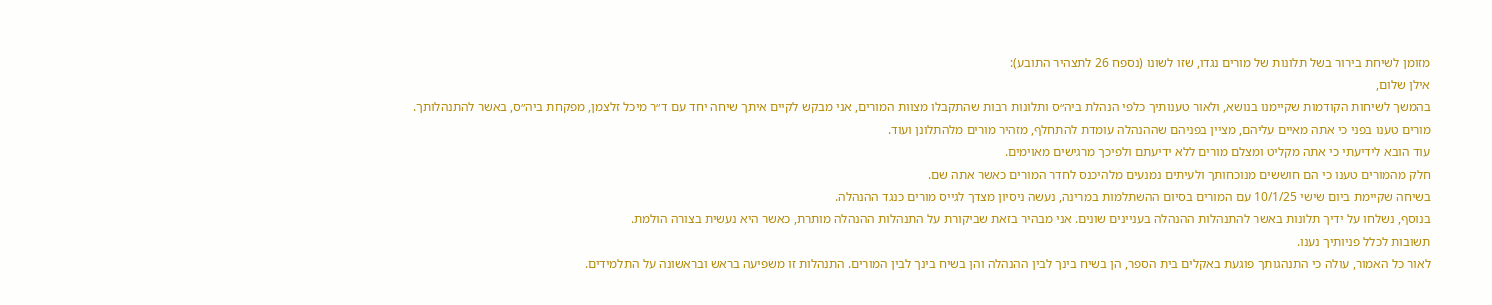מזומן לשיחת בירור בשל תלונות של מורים נגדו, שזו לשונו (נספח 26 לתצהיר התובע):
אילן שלום,
בהמשך לשיחות הקודמות שקיימנו בנושא, ולאור טענותיך כלפי הנהלת ביה״ס ותלונות רבות שהתקבלו מצוות המורים, אני מבקש לקיים איתך שיחה יחד עם ד״ר מיכל זלצמן, מפקחת ביה״ס, באשר להתנהלותך.
מורים טענו בפני כי אתה מאיים עליהם, מציין בפניהם שההנהלה עומדת להתחלף, מזהיר מורים מלהתלונן ועוד.
עוד הובא לידיעתי כי אתה מקליט ומצלם מורים ללא ידיעתם ולפיכך מרגישים מאוימים.
חלק מהמורים טענו כי הם חוששים מנוכחותך ולעיתים נמנעים מלהיכנס לחדר המורים כאשר אתה שם.
בשיחה שקיימת ביום שישי 10/1/25 עם המורים בסיום ההשתלמות במרינה, נעשה ניסיון מצדך לגייס מורים כנגד ההנהלה.
בנוסף, נשלחו על ידיך תלונות באשר להתנהלות ההנהלה בעניינים שונים. אני מבהיר בזאת שביקורת על התנהלות ההנהלה מותרת, כאשר היא נעשית בצורה הולמת.
תשובות לכלל פניותיך נענו.
לאור כל האמור, עולה כי התנהגותך פוגעת באקלים בית הספר, הן בשיח בינך לבין ההנהלה והן בשיח בינך לבין המורים. התנהלות זו משפיעה בראש ובראשונה על התלמידים.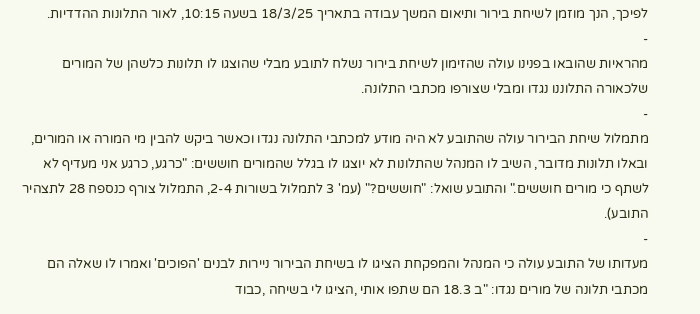לפיכך, הנך מוזמן לשיחת בירור ותיאום המשך עבודה בתאריך 18/3/25 בשעה 10:15, לאור התלונות ההדדיות.
-
מהראיות שהובאו בפנינו עולה שהזימון לשיחת בירור נשלח לתובע מבלי שהוצגו לו תלונות כלשהן של המורים שלכאורה התלוננו נגדו ומבלי שצורפו מכתבי התלונה.
-
מתמלול שיחת הבירור עולה שהתובע לא היה מודע למכתבי התלונה נגדו וכאשר ביקש להבין מי המורה או המורים, ובאלו תלונות מדובר, השיב לו המנהל שהתלונות לא יוצגו לו בגלל שהמורים חוששים: "כרגע, כרגע אני מעדיף לא לשתף כי מורים חוששים." והתובע שואל: "חוששים?" (עמ' 3 לתמלול בשורות 2-4, התמלול צורף כנספח 28 לתצהיר התובע).
-
מעדותו של התובע עולה כי המנהל והמפקחת הציגו לו בשיחת הבירור ניירות לבנים 'הפוכים' ואמרו לו שאלה הם מכתבי תלונה של מורים נגדו: "ב 18.3 הם שתפו אותי ,הציגו לי בשיחה ,כבוד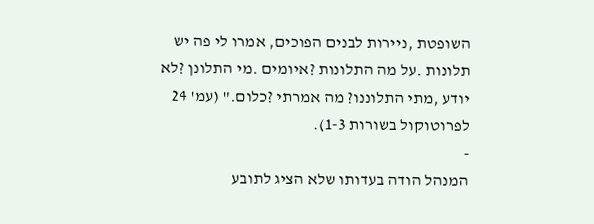השופטת ,ניירות לבנים הפוכים, אמרו לי פה יש תלונות .על מה התלונות ?איומים .מי התלונן ?לא יודע ,מתי התלוננו? מה אמרתי ?כלום." (עמ' 24 לפרוטוקול בשורות 1-3).
-
המנהל הודה בעדותו שלא הציג לתובע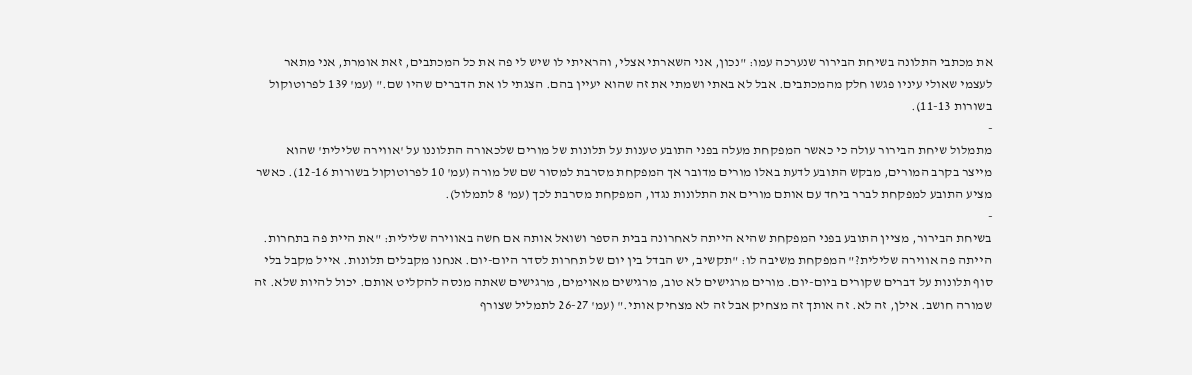את מכתבי התלונה בשיחת הבירור שנערכה עמו: "נכון, אני השארתי אצלי, והראיתי לו שיש לי פה את כל המכתבים, זאת אומרת, אני מתאר לעצמי שאולי עיניו פגשו חלק מהמכתבים. אבל לא באתי ושמתי את זה שהוא יעיין בהם. הצגתי לו את הדברים שהיו שם." (עמ' 139 לפרוטוקול בשורות 11-13).
-
מתמלול שיחת הבירור עולה כי כאשר המפקחת מעלה בפני התובע טענות על תלונות של מורים שלכאורה התלוננו על 'אווירה שלילית' שהוא מייצר בקרב המורים, מבקש התובע לדעת באלו מורים מדובר אך המפקחת מסרבת למסור שם של מורה (עמ' 10 לפרוטוקול בשורות 12-16). כאשר מציע התובע למפקחת לברר ביחד עם אותם מורים את התלונות נגדו, המפקחת מסרבת לכך (עמ' 8 לתמלול).
-
בשיחת הבירור, מציין התובע בפני המפקחת שהיא הייתה לאחרונה בבית הספר ושואל אותה אם חשה באווירה שלילית: "את היית פה בתחרות. הייתה פה אווירה שלילית?" המפקחת משיבה לו: "תקשיב, יש הבדל בין יום של תחרות לסדר היום-יום. אנחנו מקבלים תלונות. אייל מקבל בלי סוף תלונות על דברים שקורים ביום-יום. מורים מרגישים לא טוב, מרגישים מאוימים, מרגישים שאתה מנסה להקליט אותם. יכול להיות שלא. זה שמורה חושב. אילן, זה לא. זה אותך זה מצחיק אבל זה לא מצחיק אותי." (עמ' 26-27 לתמליל שצורף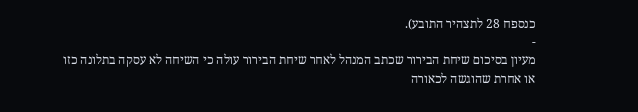כנספח 28 לתצהיר התובע).
-
מעיון בסיכום שיחת הבירור שכתב המנהל לאחר שיחת הבירור עולה כי השיחה לא עסקה בתלונה כזו או אחרת שהוגשה לכאורה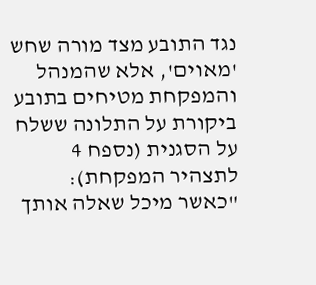נגד התובע מצד מורה שחש 'מאוים', אלא שהמנהל והמפקחת מטיחים בתובע ביקורת על התלונה ששלח על הסגנית (נספח 4 לתצהיר המפקחת): "כאשר מיכל שאלה אותך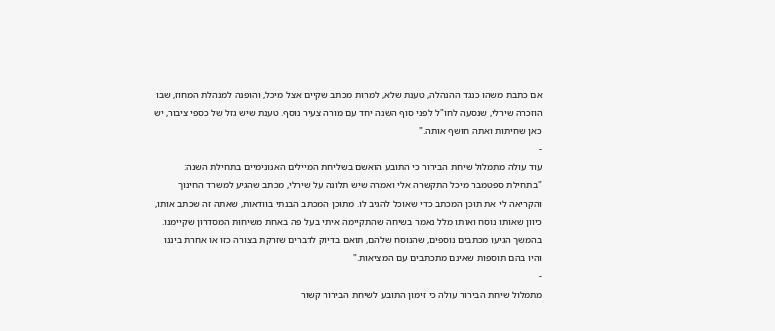אם כתבת משהו כנגד ההנהלה, טענת שלא, למרות מכתב שקיים אצל מיכל, והופנה למנהלת המחוז, שבו הוזכרה שירלי, שנסעה לחו"ל לפני סוף השנה יחד עם מורה צעיר נוסף. טענת שיש גזל של כספי ציבור, יש כאן שחיתות ואתה חושף אותה."
-
עוד עולה מתמלול שיחת הבירור כי התובע הואשם בשליחת המיילים האנונימיים בתחילת השנה: "בתחילת ספטמבר מיכל התקשרה אלי ואמרה שיש תלונה על שירלי, מכתב שהגיע למשרד החינוך והקריאה לי את תוכן המכתב כדי שאוכל להגיב לו. מתוכן המכתב הבנתי בוודאות, שאתה זה שכתב אותו, כיוון שאותו נוסח ואותו מלל נאמר בשיחה שהתקיימה איתי בעל פה באחת משיחות המסדרון שקיימנו. בהמשך הגיעו מכתבים נוספים, שהנוסח שלהם, תואם בדיוק לדברים שזרקת בצורה כזו או אחרת ביננו והיו בהם תוספות שאינם מתכתבים עם המציאות."
-
מתמלול שיחת הבירור עולה כי זימון התובע לשיחת הבירור קשור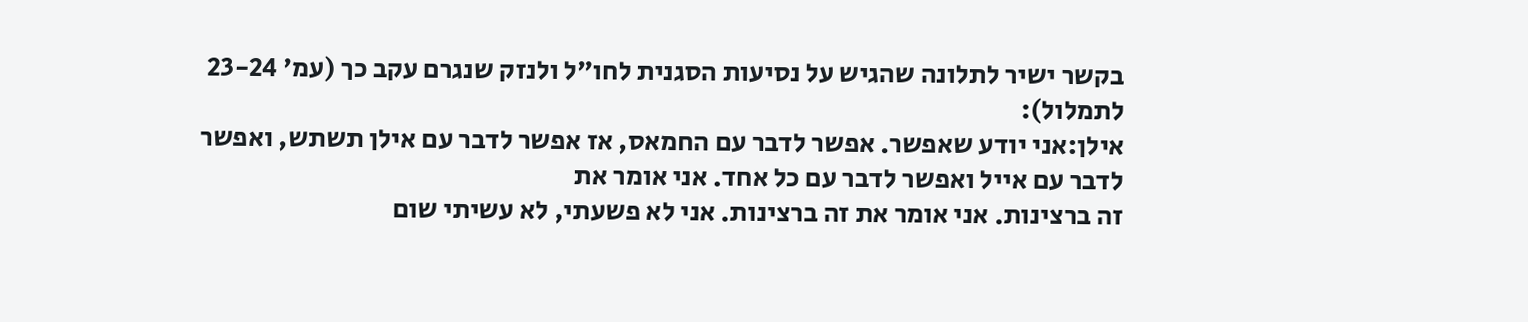בקשר ישיר לתלונה שהגיש על נסיעות הסגנית לחו"ל ולנזק שנגרם עקב כך (עמ' 23-24 לתמלול):
אילן:אני יודע שאפשר. אפשר לדבר עם החמאס, אז אפשר לדבר עם אילן תשתש, ואפשר לדבר עם אייל ואפשר לדבר עם כל אחד. אני אומר את
זה ברצינות. אני אומר את זה ברצינות. אני לא פשעתי, לא עשיתי שום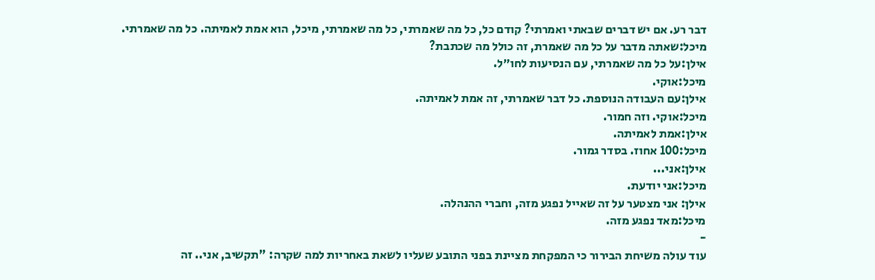דבר רע. אם יש דברים שבאתי ואמרתי? קודם כל, כל מה שאמרתי, כל מה שאמרתי, מיכל, הוא אמת לאמיתה. כל מה שאמרתי.
מיכל:שאתה מדבר על כל מה שאמרת, זה כולל מה שכתבת?
אילן:על כל מה שאמרתי, עם הנסיעות לחו״ל.
מיכל:אוקי.
אילן:עם העבודה הנוספת. כל דבר שאמרתי, זה אמת לאמיתה.
מיכל:אוקי. וזה חמור.
אילן:אמת לאמיתה.
מיכל:100 אחוז. בסדר גמור.
אילן:אני...
מיכל:אני יודעת.
אילן: אני מצטער על זה שאייל נפגע מזה, וחברי ההנהלה.
מיכל:מאד נפגע מזה.
-
עוד עולה משיחת הבירור כי המפקחת מציינת בפני התובע שעליו לשאת באחריות למה שקרה: "תקשיב, אני.. זה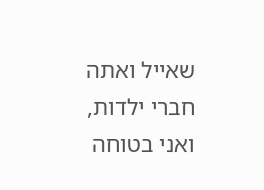שאייל ואתה חברי ילדות, ואני בטוחה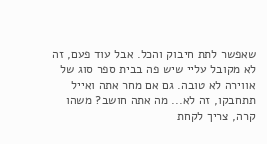שאפשר לתת חיבוק והכל. אבל עוד פעם, זה לא מקובל עליי שיש פה בבית ספר סוג של אווירה לא טובה. גם אם מחר אתה ואייל תתחבקו, זה לא... מה אתה חושב? משהו קרה, צריך לקחת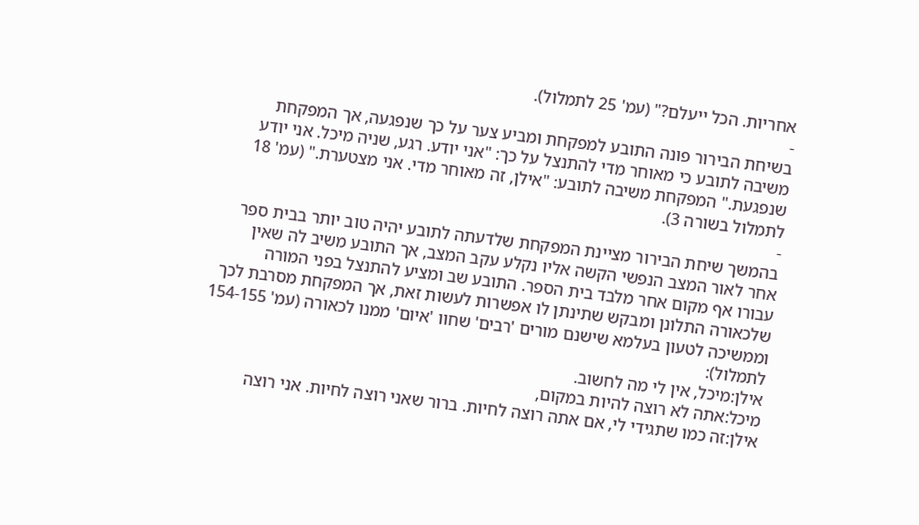אחריות. הכל ייעלם?" (עמ' 25 לתמלול).
-
בשיחת הבירור פונה התובע למפקחת ומביע צער על כך שנפגעה, אך המפקחת משיבה לתובע כי מאוחר מדי להתנצל על כך: "אני יודע. רגע, שניה מיכל. אני יודע שנפגעת." המפקחת משיבה לתובע: "אילן, זה מאוחר מדי. אני מצטערת." (עמ' 18 לתמלול בשורה 3).
-
בהמשך שיחת הבירור מציינת המפקחת שלדעתה לתובע יהיה טוב יותר בבית ספר אחר לאור המצב הנפשי הקשה אליו נקלע עקב המצב, אך התובע משיב לה שאין עבורו אף מקום אחר מלבד בית הספר. התובע שב ומציע להתנצל בפני המורה שלכאורה התלונן ומבקש שתינתן לו אפשרות לעשות זאת, אך המפקחת מסרבת לכך וממשיכה לטעון בעלמא שישנם מורים 'רבים' שחוו 'איום' ממנו לכאורה (עמ' 154-155 לתמלול):
אילן:מיכל, אין לי מה לחשוב.
מיכל:אתה לא רוצה להיות במקום,
אילן:זה כמו שתגידי לי, אם אתה רוצה לחיות. ברור שאני רוצה לחיות. אני רוצה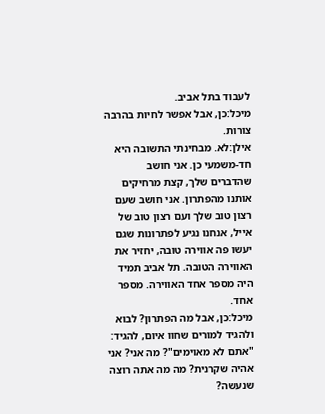לעבוד בתל אביב.
מיכל:כן, אבל אפשר לחיות בהרבה צורות.
אילן:לא. מבחינתי התשובה היא חד-משמעי כן. אני חושב שהדברים שלך, קצת מרחיקים אותנו מהפתרון. אני חושב שעם רצון טוב שלך ועם רצון טוב של אייל, אנחנו נגיע לפתרונות שגם יעשו פה אווירה טובה, יחזיר את האווירה הטובה. תל אביב תמיד היה מספר אחד האווירה. מספר אחד.
מיכל:כן, אבל מה הפתרון? לבוא ולהגיד למורים שחוו איום, להגיד: "אתם לא מאוימים"? מה אני? אני אהיה שקרנית? מה מה אתה רוצה שנעשה?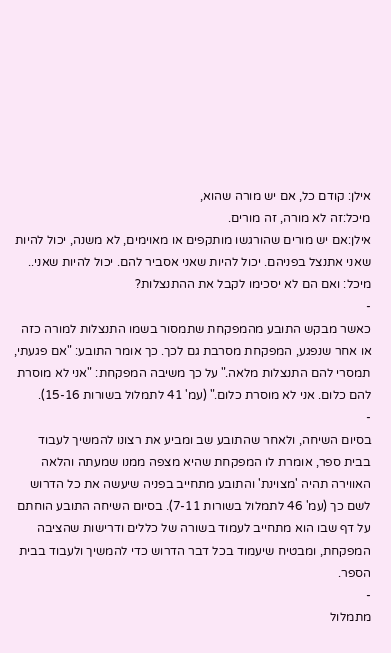אילן: קודם כל, אם יש מורה שהוא,
מיכל:זה לא מורה, זה מורים.
אילן:אם יש מורים שהורגשו מותקפים או מאוימים, לא משנה, יכול להיות שאני אתנצל בפניהם. יכול להיות שאני אסביר להם. יכול להיות שאני..
מיכל: ואם הם לא יסכימו לקבל את ההתנצלות?
-
כאשר מבקש התובע מהמפקחת שתמסור בשמו התנצלות למורה כזה או אחר שנפגע, המפקחת מסרבת גם לכך. כך אומר התובע: "אם פגעתי, תמסרי להם התנצלות מלאה." על כך משיבה המפקחת: "אני לא מוסרת להם כלום. אני לא מוסרת כלום." (עמ' 41 לתמלול בשורות 15-16).
-
בסיום השיחה, ולאחר שהתובע שב ומביע את רצונו להמשיך לעבוד בבית ספר, אומרת לו המפקחת שהיא מצפה ממנו שמעתה והלאה האווירה תהיה 'מצוינת' והתובע מתחייב בפניה שיעשה את כל הדרוש לשם כך (עמ' 46 לתמלול בשורות 7-11). בסיום השיחה התובע הוחתם על דף שבו הוא מתחייב לעמוד בשורה של כללים ודרישות שהציבה המפקחת, ומבטיח שיעמוד בכל דבר הדרוש כדי להמשיך ולעבוד בבית הספר.
-
מתמלול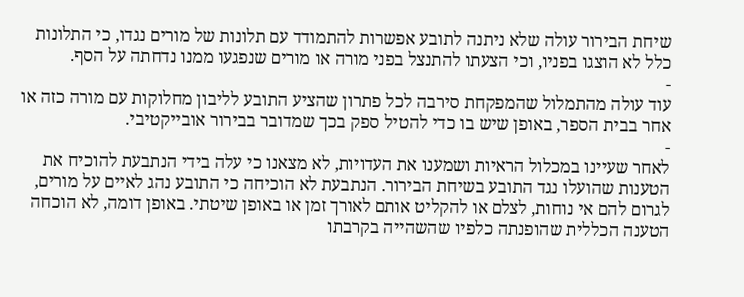שיחת הבירור עולה שלא ניתנה לתובע אפשרות להתמודד עם תלונות של מורים נגדו, כי התלונות כלל לא הוצגו בפניו, וכי הצעתו להתנצל בפני מורה או מורים שנפגעו ממנו נדחתה על הסף.
-
עוד עולה מהתמלול שהמפקחת סירבה לכל פתרון שהציע התובע לליבון מחלוקות עם מורה כזה או אחר בבית הספר, באופן שיש בו כדי להטיל ספק בכך שמדובר בבירור אובייקטיבי.
-
לאחר שעיינו במכלול הראיות ושמענו את העדויות, לא מצאנו כי עלה בידי הנתבעת להוכיח את הטענות שהועלו נגד התובע בשיחת הבירור. הנתבעת לא הוכיחה כי התובע נהג לאיים על מורים, לגרום להם אי נוחות, לצלם או להקליט אותם לאורך זמן או באופן שיטתי. באופן דומה, לא הוכחה הטענה הכללית שהופנתה כלפיו שהשהייה בקרבתו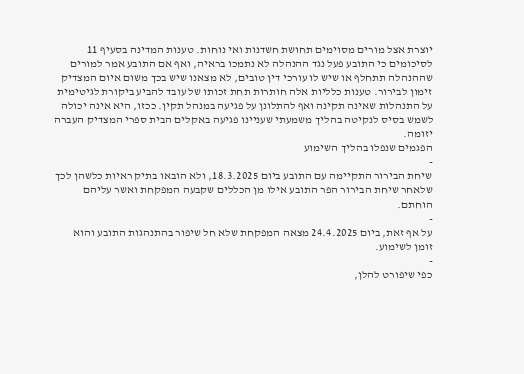יוצרת אצל מורים מסוימים תחושת חשדנות ואי נוחות. טענות המדינה בסעיף 11 לסיכומים כי התובע פעל נגד ההנהלה לא נתמכו בראיה, ואף אם התובע אמר למורים שההנהלה תתחלף או שיש לו עורכי דין טובים, לא מצאנו שיש בכך משום איום המצדיק זימון לבירור. טענות כלליות אלה חותרות תחת זכותו של עובד להביע ביקורת לגיטימית על התנהלות שאינה תקינה ואף להתלונן על פגיעה במנהל תקין. ככזו, היא אינה יכולה לשמש בסיס לנקיטה בהליך משמעתי שעניינו פגיעה באקלים הבית ספרי המצדיק העברה יזומה.
הפגמים שנפלו בהליך השימוע
-
שיחת הבירור התקיימה עם התובע ביום 18.3.2025, ולא הובאו בתיק ראיות כלשהן לכך שלאחר שיחת הבירור הפר התובע אילו מן הכללים שקבעה המפקחת ואשר עליהם הוחתם.
-
על אף זאת, ביום 24.4.2025 מצאה המפקחת שלא חל שיפור בהתנהגות התובע והוא זומן לשימוע.
-
כפי שיפורט להלן,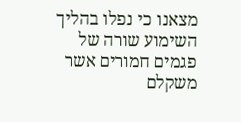מצאנו כי נפלו בהליך השימוע שורה של פגמים חמורים אשר משקלם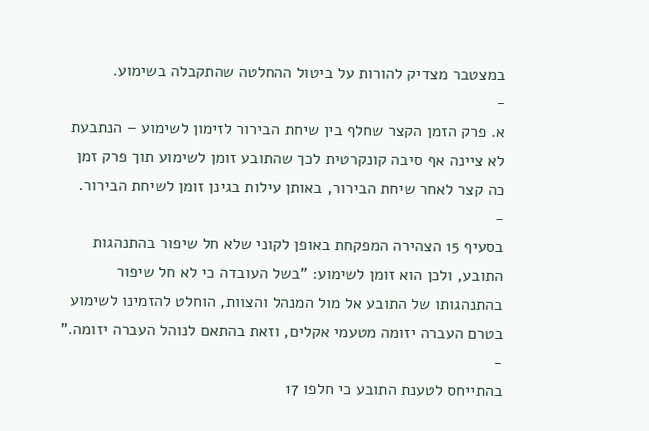במצטבר מצדיק להורות על ביטול ההחלטה שהתקבלה בשימוע.
-
א. פרק הזמן הקצר שחלף בין שיחת הבירור לזימון לשימוע – הנתבעת לא ציינה אף סיבה קונקרטית לכך שהתובע זומן לשימוע תוך פרק זמן כה קצר לאחר שיחת הבירור, באותן עילות בגינן זומן לשיחת הבירור.
-
בסעיף 15 הצהירה המפקחת באופן לקוני שלא חל שיפור בהתנהגות התובע, ולכן הוא זומן לשימוע: "בשל העובדה כי לא חל שיפור בהתנהגותו של התובע אל מול המנהל והצוות, הוחלט להזמינו לשימוע בטרם העברה יזומה מטעמי אקלים, וזאת בהתאם לנוהל העברה יזומה."
-
בהתייחס לטענת התובע כי חלפו 17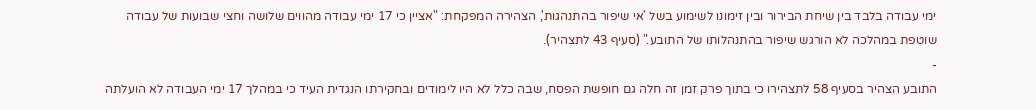ימי עבודה בלבד בין שיחת הבירור ובין זימונו לשימוע בשל 'אי שיפור בהתנהגות', הצהירה המפקחת: "אציין כי 17 ימי עבודה מהווים שלושה וחצי שבועות של עבודה שוטפת במהלכה לא הורגש שיפור בהתנהלותו של התובע." (סעיף 43 לתצהיר).
-
התובע הצהיר בסעיף 58 לתצהירו כי בתוך פרק זמן זה חלה גם חופשת הפסח, שבה כלל לא היו לימודים ובחקירתו הנגדית העיד כי במהלך 17 ימי העבודה לא הועלתה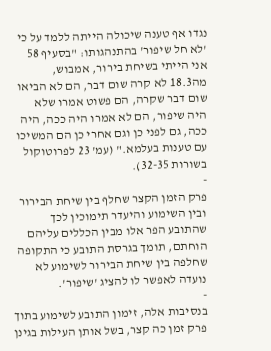נגדו אף טענה שיכולה הייתה ללמד על כי 'לא חל שיפור' בהתנהגותו: "בסעיף 58 אני הייתי בשיחת בירור, אמבוש, מה18.3 לא קרה שום דבר, הם לא הביאו שום דבר שקרה, הם פשוט אמרו שלא היה שיפור, הם לא אמרו היה ככה, היה ככה, גם לפני כן וגם אחרי כן הם המשיכו עם טענות בעלמא." (עמ' 23 לפרוטוקול בשורות 32-35).
-
פרק הזמן הקצר שחלף בין שיחת הבירור ובין השימוע והיעדר תימוכין לכך שהתובע הפר אלו מבין הכללים עליהם הוחתם, תומך בגרסת התובע כי התקופה שחלפה בין שיחת הבירור לשימוע לא נועדה לאפשר לו להציג 'שיפור'.
-
בנסיבות אלה, זימון התובע לשימוע בתוך פרק זמן כה קצר, בשל אותן העילות בגינן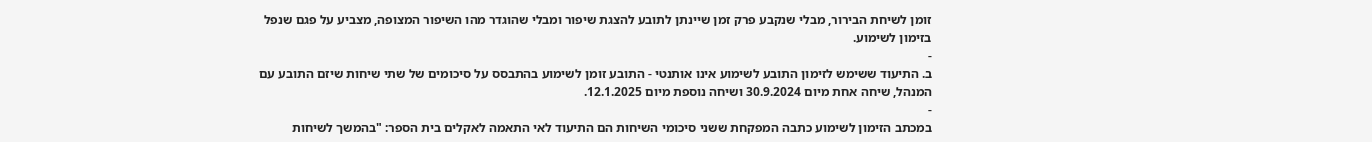זומן לשיחת הבירור, מבלי שנקבע פרק זמן שיינתן לתובע להצגת שיפור ומבלי שהוגדר מהו השיפור המצופה, מצביע על פגם שנפל בזימון לשימוע.
-
ב. התיעוד ששימש לזימון התובע לשימוע אינו אותנטי - התובע זומן לשימוע בהתבסס על סיכומים של שתי שיחות שיזם התובע עם המנהל, שיחה אחת מיום 30.9.2024 ושיחה נוספת מיום 12.1.2025.
-
במכתב הזימון לשימוע כתבה המפקחת ששני סיכומי השיחות הם התיעוד לאי התאמה לאקלים בית הספר: "בהמשך לשיחות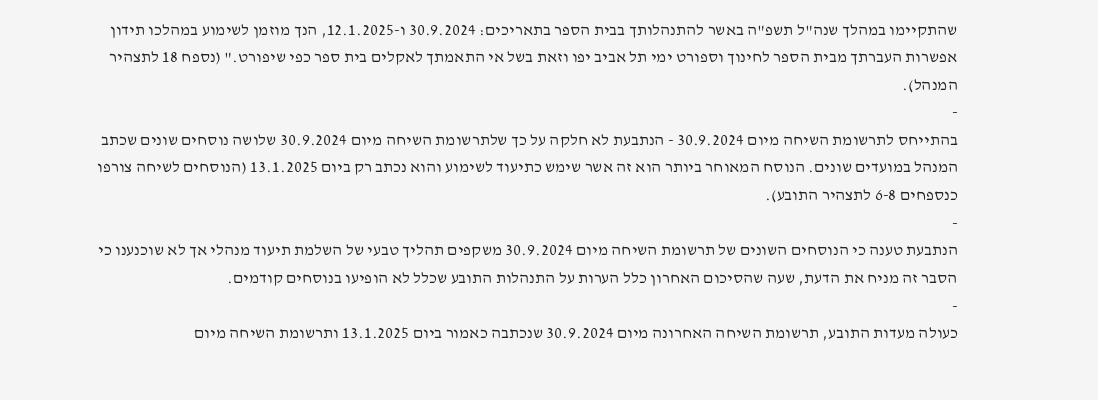שהתקיימו במהלך שנה"ל תשפ"ה באשר להתנהלותך בבית הספר בתאריכים: 30.9.2024 ו-12.1.2025, הנך מוזמן לשימוע במהלכו תידון אפשרות העברתך מבית הספר לחינוך וספורט ימי תל אביב יפו וזאת בשל אי התאמתך לאקלים בית ספר כפי שיפורט." (נספח 18 לתצהיר המנהל).
-
בהתייחס לתרשומת השיחה מיום 30.9.2024 - הנתבעת לא חלקה על כך שלתרשומת השיחה מיום 30.9.2024 שלושה נוסחים שונים שכתב המנהל במועדים שונים. הנוסח המאוחר ביותר הוא זה אשר שימש כתיעוד לשימוע והוא נכתב רק ביום 13.1.2025 (הנוסחים לשיחה צורפו כנספחים 6-8 לתצהיר התובע).
-
הנתבעת טענה כי הנוסחים השונים של תרשומת השיחה מיום 30.9.2024 משקפים תהליך טבעי של השלמת תיעוד מנהלי אך לא שוכנענו כי הסבר זה מניח את הדעת, שעה שהסיכום האחרון כלל הערות על התנהלות התובע שכלל לא הופיעו בנוסחים קודמים.
-
כעולה מעדות התובע, תרשומת השיחה האחרונה מיום 30.9.2024 שנכתבה כאמור ביום 13.1.2025 ותרשומת השיחה מיום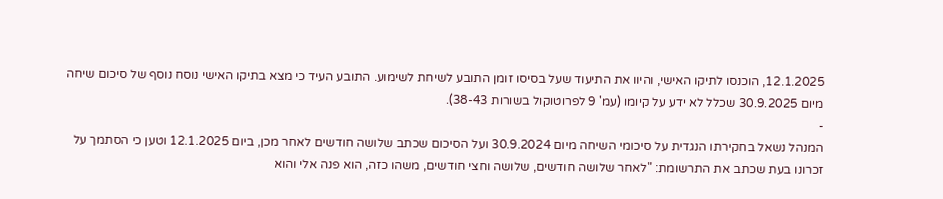12.1.2025, הוכנסו לתיקו האישי, והיוו את התיעוד שעל בסיסו זומן התובע לשיחת לשימוע. התובע העיד כי מצא בתיקו האישי נוסח נוסף של סיכום שיחה מיום 30.9.2025 שכלל לא ידע על קיומו (עמ' 9 לפרוטוקול בשורות 38-43).
-
המנהל נשאל בחקירתו הנגדית על סיכומי השיחה מיום 30.9.2024 ועל הסיכום שכתב שלושה חודשים לאחר מכן, ביום 12.1.2025 וטען כי הסתמך על זכרונו בעת שכתב את התרשומת: "לאחר שלושה חודשים, שלושה וחצי חודשים, משהו כזה, הוא פנה אלי והוא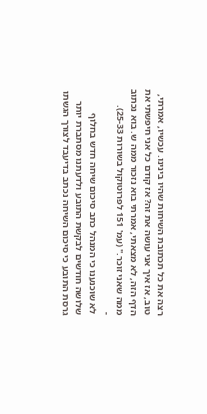רצה את כל תכתובת השיחות שהיו בינינו. עכשיו, אמרתי, טוב, אז איך אני עושה את זה? אז קודם כל אני חיפשתי את הדף הזה, לא מצאתי, אמרתי בוא נזכור ממה ש. בוא נכתוב ממה שאני זוכר." (עמ' 151 לפרוטוקול בשורות 25-33).
-
לא שוכנענו כי המנהל כתב סיכום שיחה חדש בחלוף שלושה חודשים לבקשת התובע ולדעתנו מסתברת יותר גרסת התובע כי סיכום השיחה נכתב בדיעבד לצורך הגשתו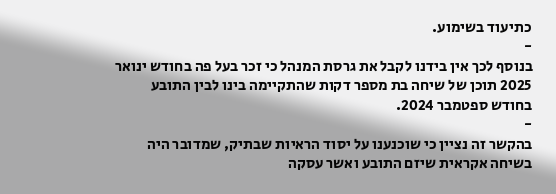כתיעוד בשימוע.
-
בנוסף לכך אין בידנו לקבל את גרסת המנהל כי זכר בעל פה בחודש ינואר 2025 תוכן של שיחה בת מספר דקות שהתקיימה בינו לבין התובע בחודש ספטמבר 2024.
-
בהקשר זה נציין כי שוכנענו על יסוד הראיות שבתיק, שמדובר היה בשיחה אקראית שיזם התובע ואשר עסקה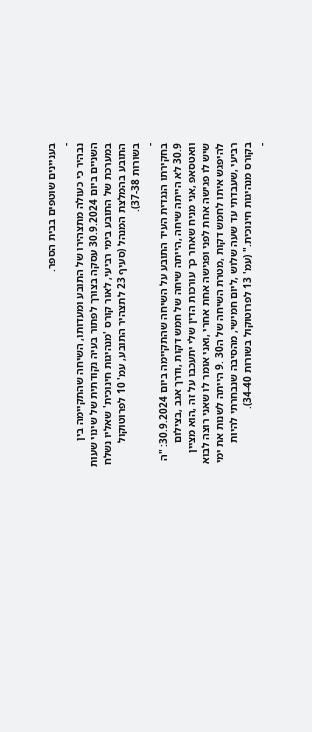בעניינים שוטפים בבית הספר.
-
נבהיר כי כעולה מתצהירו של התובע ומעדותו, השיחה שהתקיימה בין השניים ביום 30.9.2024 עסקה בצורך לפתור בעיה נקודתית של שינוי שעות במערכת של התובע בימי רביעי, לאור קורס 'מנהיגות חינוכית' שאליו נשלח התובע בהמלצת המנהל (סעיף 23 לתצהיר התובע, עמ' 10 לפרוטוקול בשורות 37-38).
-
בחקירתו הנגדית העיד התובע על השיחה שהתקיימה ביום 30.9.2024: "ה 30.9 לא הייתה שיחה ,הייתה שיחה של חמש דקות ,ודרך אגב ,בצילום וואטסאפ ,אני מניח שאחר כך עורכות הדין שלי יתעכבו על זה ,הוא מציין שיש לו פגישה אחת לפני ופגישה אחת אחרי ,ואני אומר לו שאני רוצה לבוא להיפגש איתו לחמש דקות ,מטרת השיחה של ה30 .9 הייתה לשנות את ימי רביעי ,שעבדתי עד שעה שלוש ,ליום חמישי, מהסיבה שנבחרתי להיות בקורס מנהיגות חינוכית." (עמ' 13 לפרוטוקול בשורות 34-40).
-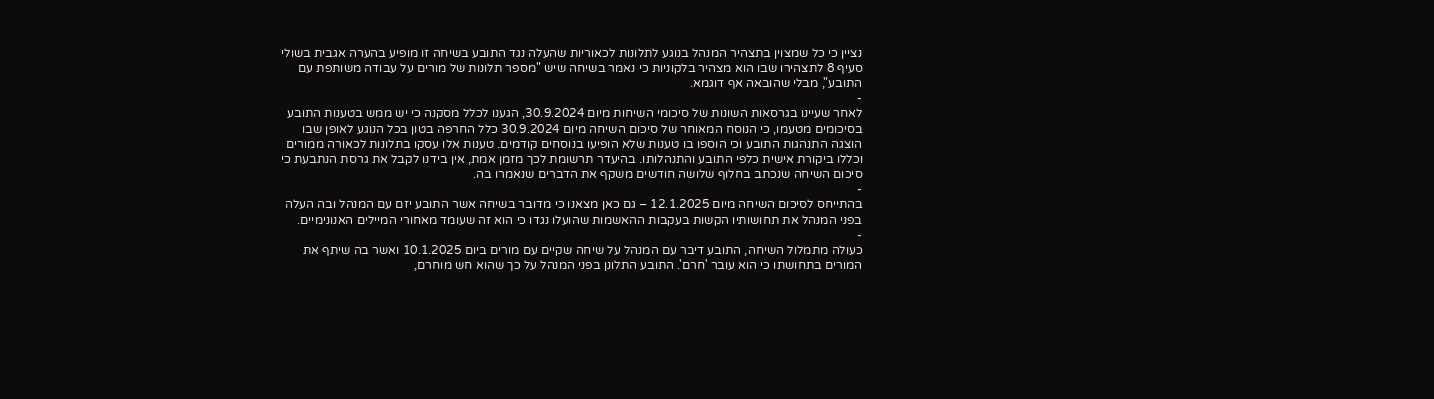נציין כי כל שמצוין בתצהיר המנהל בנוגע לתלונות לכאוריות שהעלה נגד התובע בשיחה זו מופיע בהערה אגבית בשולי סעיף 8 לתצהירו שבו הוא מצהיר בלקוניות כי נאמר בשיחה שיש "מספר תלונות של מורים על עבודה משותפת עם התובע", מבלי שהובאה אף דוגמא.
-
לאחר שעיינו בגרסאות השונות של סיכומי השיחות מיום 30.9.2024, הגענו לכלל מסקנה כי יש ממש בטענות התובע בסיכומים מטעמו, כי הנוסח המאוחר של סיכום השיחה מיום 30.9.2024 כלל החרפה בטון בכל הנוגע לאופן שבו הוצגה התנהגות התובע וכי הוספו בו טענות שלא הופיעו בנוסחים קודמים. טענות אלו עסקו בתלונות לכאורה ממורים וכללו ביקורת אישית כלפי התובע והתנהלותו. בהיעדר תרשומת לכך מזמן אמת, אין בידנו לקבל את גרסת הנתבעת כי סיכום השיחה שנכתב בחלוף שלושה חודשים משקף את הדברים שנאמרו בה.
-
בהתייחס לסיכום השיחה מיום 12.1.2025 – גם כאן מצאנו כי מדובר בשיחה אשר התובע יזם עם המנהל ובה העלה בפני המנהל את תחושותיו הקשות בעקבות ההאשמות שהועלו נגדו כי הוא זה שעומד מאחורי המיילים האנונימיים.
-
כעולה מתמלול השיחה, התובע דיבר עם המנהל על שיחה שקיים עם מורים ביום 10.1.2025 ואשר בה שיתף את המורים בתחושתו כי הוא עובר 'חרם'. התובע התלונן בפני המנהל על כך שהוא חש מוחרם,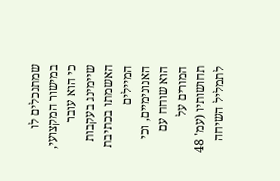שמתנכלים לו במישור המקצועי, כי הוא עובר שיימינג בעקבות האשמתו בכתיבת המיילים האנונימיים, וכי הוא שוחח עם המורים על תחושותיו (עמ' 48 לתמליל השיחה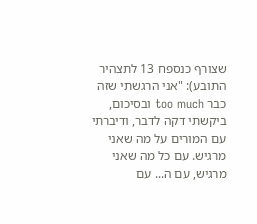שצורף כנספח 13 לתצהיר התובע): "אני הרגשתי שזה כבר too much ובסיכום, ביקשתי דקה לדבר, ודיברתי עם המורים על מה שאני מרגיש. עם כל מה שאני מרגיש, עם ה... עם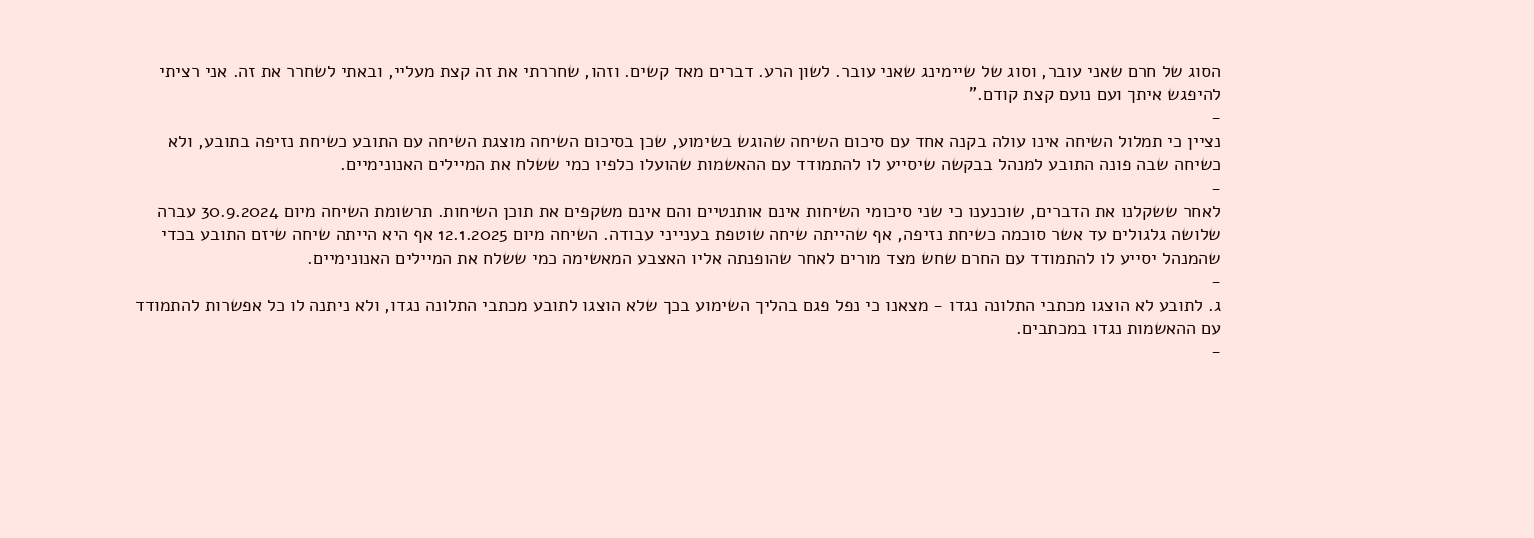הסוג של חרם שאני עובר, וסוג של שיימינג שאני עובר. לשון הרע. דברים מאד קשים. וזהו, שחררתי את זה קצת מעליי, ובאתי לשחרר את זה. אני רציתי להיפגש איתך ועם נועם קצת קודם."
-
נציין כי תמלול השיחה אינו עולה בקנה אחד עם סיכום השיחה שהוגש בשימוע, שכן בסיכום השיחה מוצגת השיחה עם התובע כשיחת נזיפה בתובע, ולא כשיחה שבה פונה התובע למנהל בבקשה שיסייע לו להתמודד עם ההאשמות שהועלו כלפיו כמי ששלח את המיילים האנונימיים.
-
לאחר ששקלנו את הדברים, שוכנענו כי שני סיכומי השיחות אינם אותנטיים והם אינם משקפים את תוכן השיחות. תרשומת השיחה מיום 30.9.2024 עברה שלושה גלגולים עד אשר סוכמה כשיחת נזיפה, אף שהייתה שיחה שוטפת בענייני עבודה. השיחה מיום 12.1.2025 אף היא הייתה שיחה שיזם התובע בכדי שהמנהל יסייע לו להתמודד עם החרם שחש מצד מורים לאחר שהופנתה אליו האצבע המאשימה כמי ששלח את המיילים האנונימיים.
-
ג. לתובע לא הוצגו מכתבי התלונה נגדו - מצאנו כי נפל פגם בהליך השימוע בכך שלא הוצגו לתובע מכתבי התלונה נגדו, ולא ניתנה לו כל אפשרות להתמודד עם ההאשמות נגדו במכתבים.
-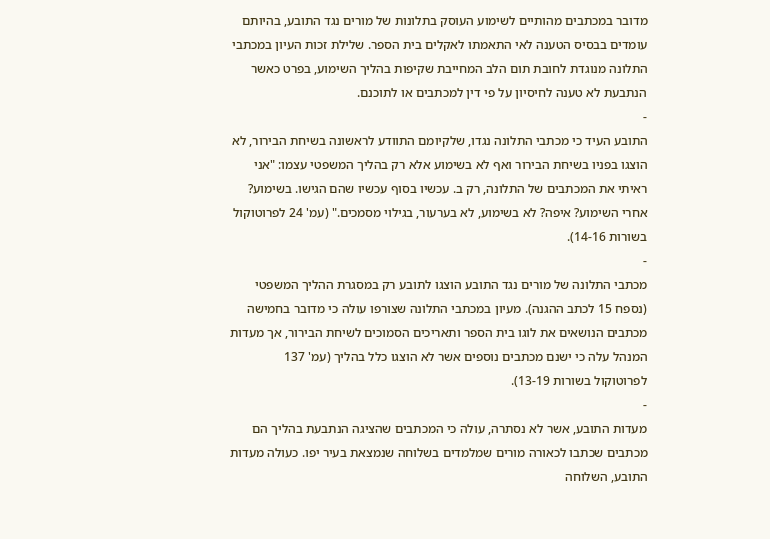מדובר במכתבים מהותיים לשימוע העוסק בתלונות של מורים נגד התובע, בהיותם עומדים בבסיס הטענה לאי התאמתו לאקלים בית הספר. שלילת זכות העיון במכתבי התלונה מנוגדת לחובת תום הלב המחייבת שקיפות בהליך השימוע, בפרט כאשר הנתבעת לא טענה לחיסיון על פי דין למכתבים או לתוכנם.
-
התובע העיד כי מכתבי התלונה נגדו, שלקיומם התוודע לראשונה בשיחת הבירור, לא הוצגו בפניו בשיחת הבירור ואף לא בשימוע אלא רק בהליך המשפטי עצמו: "אני ראיתי את המכתבים של התלונה, רק ב. עכשיו בסוף עכשיו שהם הגישו. בשימוע? אחרי השימוע? איפה? לא בשימוע, לא בערעור, בגילוי מסמכים." (עמ' 24 לפרוטוקול בשורות 14-16).
-
מכתבי התלונה של מורים נגד התובע הוצגו לתובע רק במסגרת ההליך המשפטי (נספח 15 לכתב ההגנה). מעיון במכתבי התלונה שצורפו עולה כי מדובר בחמישה מכתבים הנושאים את לוגו בית הספר ותאריכים הסמוכים לשיחת הבירור, אך מעדות המנהל עלה כי ישנם מכתבים נוספים אשר לא הוצגו כלל בהליך (עמ' 137 לפרוטוקול בשורות 13-19).
-
מעדות התובע, אשר לא נסתרה, עולה כי המכתבים שהציגה הנתבעת בהליך הם מכתבים שכתבו לכאורה מורים שמלמדים בשלוחה שנמצאת בעיר יפו. כעולה מעדות התובע, השלוחה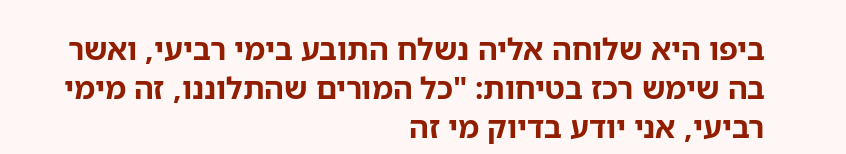ביפו היא שלוחה אליה נשלח התובע בימי רביעי, ואשר בה שימש רכז בטיחות: "כל המורים שהתלוננו, זה מימי רביעי, אני יודע בדיוק מי זה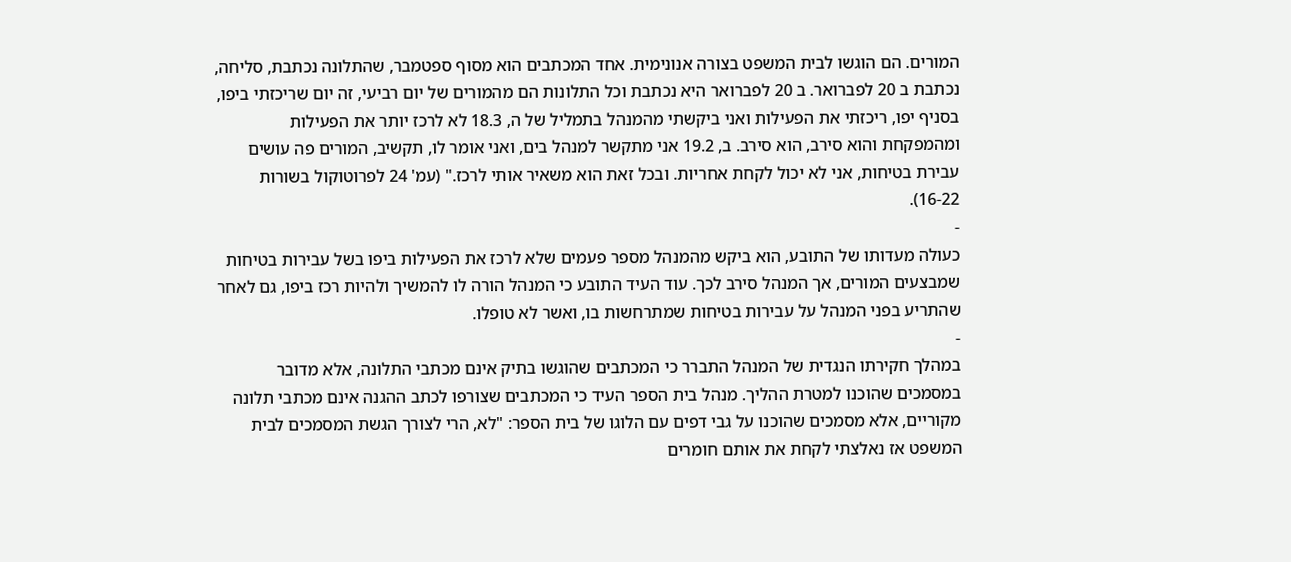המורים. הם הוגשו לבית המשפט בצורה אנונימית. אחד המכתבים הוא מסוף ספטמבר, שהתלונה נכתבת, סליחה, נכתבת ב 20 לפברואר. ב 20 לפברואר היא נכתבת וכל התלונות הם מהמורים של יום רביעי, זה יום שריכזתי ביפו, בסניף יפו, ריכזתי את הפעילות ואני ביקשתי מהמנהל בתמליל של ה, 18.3 לא לרכז יותר את הפעילות ומהמפקחת והוא סירב, הוא סירב. ב, 19.2 אני מתקשר למנהל בים, ואני אומר לו, תקשיב, המורים פה עושים עבירת בטיחות, אני לא יכול לקחת אחריות. ובכל זאת הוא משאיר אותי לרכז." (עמ' 24 לפרוטוקול בשורות 16-22).
-
כעולה מעדותו של התובע, הוא ביקש מהמנהל מספר פעמים שלא לרכז את הפעילות ביפו בשל עבירות בטיחות שמבצעים המורים, אך המנהל סירב לכך. עוד העיד התובע כי המנהל הורה לו להמשיך ולהיות רכז ביפו, גם לאחר שהתריע בפני המנהל על עבירות בטיחות שמתרחשות בו, ואשר לא טופלו.
-
במהלך חקירתו הנגדית של המנהל התברר כי המכתבים שהוגשו בתיק אינם מכתבי התלונה, אלא מדובר במסמכים שהוכנו למטרת ההליך. מנהל בית הספר העיד כי המכתבים שצורפו לכתב ההגנה אינם מכתבי תלונה מקוריים, אלא מסמכים שהוכנו על גבי דפים עם הלוגו של בית הספר: "לא, הרי לצורך הגשת המסמכים לבית המשפט אז נאלצתי לקחת את אותם חומרים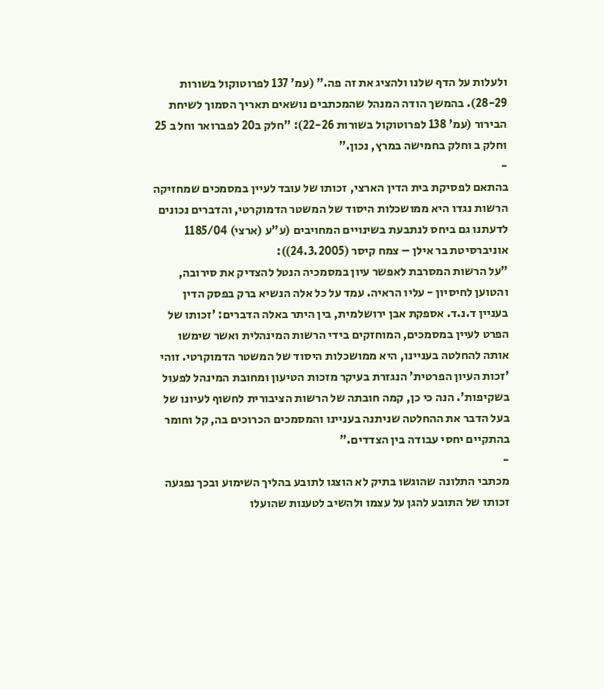ולעלות על הדף שלנו ולהציג את זה פה." (עמ' 137 לפרוטוקול בשורות 28-29). בהמשך הודה המנהל שהמכתבים נושאים תאריך הסמוך לשיחת הבירור (עמ' 138 לפרוטוקול בשורות 22-26): "חלק ב20 לפברואר וחל ב 25 וחלק ב וחלק בחמישה במרץ, נכון."
-
בהתאם לפסיקת בית הדין הארצי, זכותו של עובד לעיין במסמכים שמחזיקה הרשות נגדו היא ממושכלות היסוד של המשטר הדמוקרטי, והדברים נכונים לדעתנו גם ביחס לנתבעת בשינויים המחויבים (ע"ע (ארצי) 1185/04 אוניברסיטת בר אילן – צמח קיסר (24.3.2005)):
"על הרשות המסרבת לאפשר עיון במסמכיה הנטל להצדיק את סירובה, והטוען לחיסיון - עליו הראיה. עמד על כל אלה הנשיא ברק בפסק הדין בעניין ד.נ.ד. אספקת אבן ירושלמית, בין היתר באלה הדברים: 'זכותו של הפרט לעיין במסמכים, המוחזקים בידי הרשות המינהלית ואשר שימשו אותה להחלטה בעניינו, היא ממושכלות היסוד של המשטר הדמוקרטי. זוהי 'זכות העיון הפרטית' הנגזרת בעיקר מזכות הטיעון ומחובת המינהל לפעול בשקיפות'. הנה כי כן, קמה חובתה של הרשות הציבורית לחשוף לעיונו של בעל הדבר את ההחלטה שניתנה בעניינו והמסמכים הכרוכים בה, קל וחומר בהתקיים יחסי עבודה בין הצדדים."
-
מכתבי התלונה שהוגשו בתיק לא הוצגו לתובע בהליך השימוע ובכך נפגעה זכותו של התובע להגן על עצמו ולהשיב לטענות שהועלו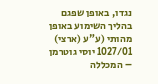נגדו, באופן שפגם בהליך השימוע באופן מהותי (ע"ע (ארצי) 1027/01 יוסי גוטרמן – המכללה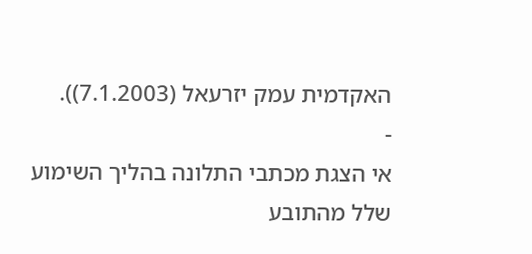האקדמית עמק יזרעאל (7.1.2003)).
-
אי הצגת מכתבי התלונה בהליך השימוע שלל מהתובע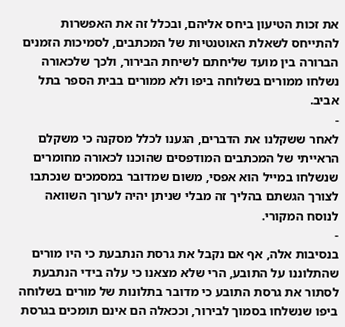את זכות הטיעון ביחס אליהם, ובכלל זה את האפשרות להתייחס לשאלת האוטנטיות של המכתבים, לסמיכות הזמנים הברורה בין מועד שליחתם לשיחת הבירור, ולכך שלכאורה נשלחו ממורים בשלוחה ביפו ולא ממורים בבית הספר בתל אביב.
-
לאחר ששקלנו את הדברים, הגענו לכלל מסקנה כי משקלם הראייתי של המכתבים המודפסים שהוכנו לכאורה מחומרים שנשלחו במייל הוא אפסי, משום שמדובר במסמכים שנכתבו לצורך הגשתם בהליך זה מבלי שניתן יהיה לערוך השוואה לנוסח המקורי.
-
בנסיבות אלה, אף אם נקבל את גרסת הנתבעת כי היו מורים שהתלוננו על התובע, הרי שלא מצאנו כי עלה בידי הנתבעת לסתור את גרסת התובע כי מדובר בתלונות של מורים בשלוחה ביפו שנשלחו בסמוך לבירור, וככאלה הם אינם תומכים בגרסת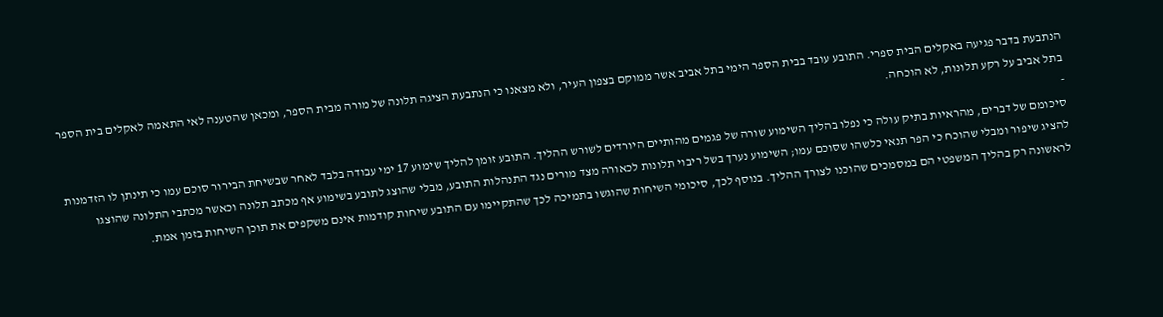הנתבעת בדבר פגיעה באקלים הבית ספרי. התובע עובד בבית הספר הימי בתל אביב אשר ממוקם בצפון העיר, ולא מצאנו כי הנתבעת הציגה תלונה של מורה מבית הספר, ומכאן שהטענה לאי התאמה לאקלים בית הספר בתל אביב על רקע תלונות, לא הוכחה.
-
סיכומם של דברים, מהראיות בתיק עולה כי נפלו בהליך השימוע שורה של פגמים מהותיים היורדים לשורש ההליך. התובע זומן להליך שימוע 17 ימי עבודה בלבד לאחר שבשיחת הבירור סוכם עמו כי תינתן לו הזדמנות להציג שיפור ומבלי שהוכח כי הפר תנאי כלשהו שסוכם עמו; השימוע נערך בשל ריבוי תלונות לכאורה מצד מורים נגד התנהלות התובע, מבלי שהוצג לתובע בשימוע אף מכתב תלונה וכאשר מכתבי התלונה שהוצגו לראשונה רק בהליך המשפטי הם במסמכים שהוכנו לצורך ההליך. בנוסף לכך, סיכומי השיחות שהוגשו בתמיכה לכך שהתקיימו עם התובע שיחות קודמות אינם משקפים את תוכן השיחות בזמן אמת.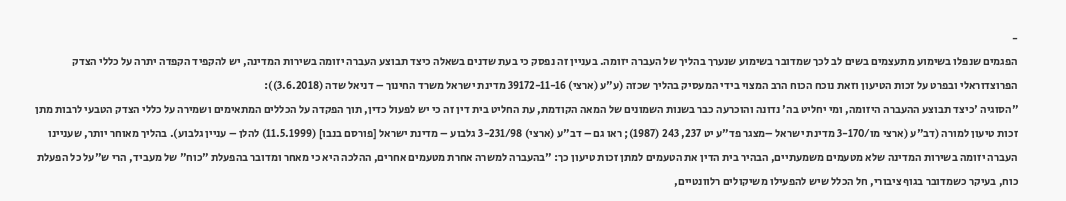-
הפגמים שנפלו בשימוע מתעצמים בשים לב לכך שמדובר בשימוע שנערך בהליך של העברה יזומה. בעניין זה נפסק כי בעת שדנים בשאלה כיצד תבוצע העברה יזומה בשירות המדינה, יש להקפיד הקפדה יתרה על כללי הצדק הפרוצדוראלי ובפרט על זכות הטיעון וזאת נוכח הכוח הרב המצוי בידי המעסיק בהליך שכזה (ע"ע (ארצי) 39172-11-16 מדינת ישראל משרד החינוך – דניאל שדה (3.6.2018)):
"הסוגיה 'כיצד תבוצע ההעברה היזומה, ומי יחליט בה' נדונה והוכרעה כבר בשנות השמונים של המאה הקודמת, עת החליט בית דין זה כי יש לפעול כדין, תוך הפקדה על הכללים המתאימים ושמירה על כללי הצדק הטבעי לרבות מתן זכות טיעון למורה (דב"ע (ארצי מו/3-170 מדינת ישראל –מצגר פד"ע יט 237, 243 (1987); ראו גם – דב"ע (ארצי) 3-231/98 גלבוע – מדינת ישראל [פורסם בנבו] (11.5.1999) להלן – עניין גלבוע). בהליך מאוחר יותר, שעניינו העברה יזומה בשירות המדינה שלא מטעמים משמעתיים, הבהיר בית הדין את הטעמים למתן זכות טיעון כך: "בהעברה למשרה אחרת מטעמים אחרים, ההלכה היא כי מאחר ומדובר בהפעלת "כוח" של מעביד, הרי ש"על כל הפעלת כוח, בעיקר כשמדובר בגוף ציבורי, חל הכלל שיש להפעילו משיקולים רלוונטיים,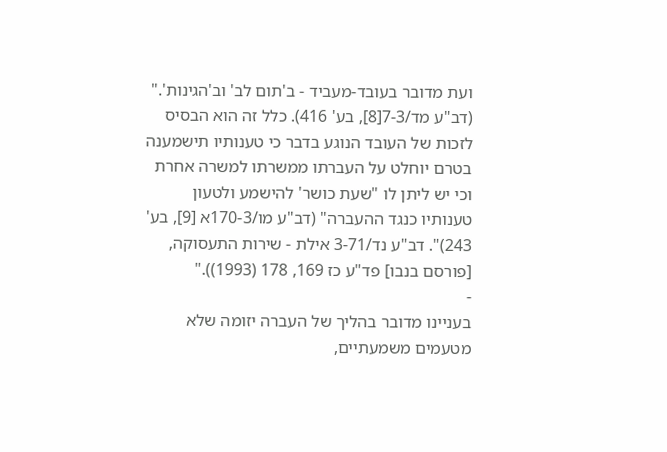ועת מדובר בעובד-מעביד - ב'תום לב' וב'הגינות'." (דב"ע מד/7-3[8], בע' 416). כלל זה הוא הבסיס לזכות של העובד הנוגע בדבר כי טענותיו תישמענה בטרם יוחלט על העברתו ממשרתו למשרה אחרת וכי יש ליתן לו "שעת כושר' להישמע ולטעון טענותיו כנגד ההעברה" (דב"ע מו/170-3א [9], בע' 243)". דב"ע נד/3-71 אילת - שירות התעסוקה, [פורסם בנבו] פד"ע כז 169, 178 (1993))."
-
בעניינו מדובר בהליך של העברה יזומה שלא מטעמים משמעתיים,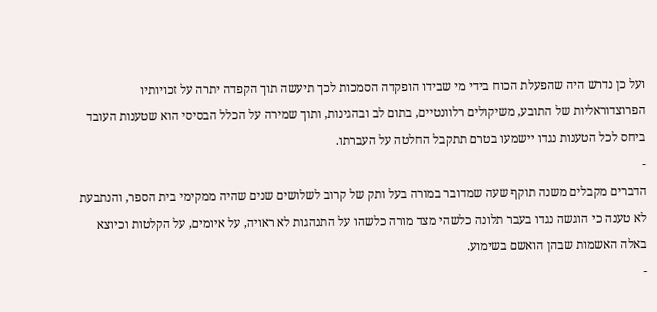ועל כן נדרש היה שהפעלת הכוח בידי מי שבידו הופקדה הסמכות לכך תיעשה תוך הקפדה יתרה על זכויותיו הפרוצדוראליות של התובע, משיקולים רלוונטיים, בתום לב ובהגינות, ותוך שמירה על הכלל הבסיסי הוא שטענות העובד ביחס לכל הטענות נגדו יישמעו בטרם תתקבל החלטה על העברתו.
-
הדברים מקבלים משנה תוקף שעה שמדובר במורה בעל ותק של קרוב לשלושים שנים שהיה ממקימי בית הספר, והנתבעת לא טענה כי הוגשה נגדו בעבר תלונה כלשהי מצד מורה כלשהו על התנהגות לא ראויה, על איומים, על הקלטות וכיוצא באלה האשמות שבהן הואשם בשימוע.
-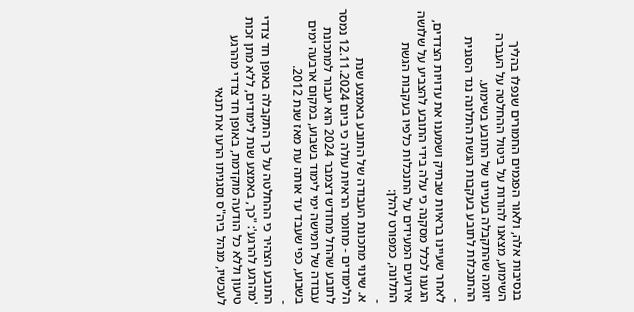בנסיבות אלה, ולאור הפגמים החמורים שנפלו בהליך השימוע, מצאנו להורות על ביטול ההחלטה על העברה יזומה שהתקבלה בעניינו של התובע בשימוע.
ההתנכלות לתובע בעקבות הגשת התלונה נגד הסגנית
-
לאחר שעיינו בראיות שבתיק ושמענו את עדויות הצדדים, הגענו לכלל מסקנה כי עלה בידי התובע להצביע על שלושה אירועים המעידים על התנכלות כלפיו בעקבות הגשת התלונה, כמפורט להלן:
-
א. שינוי מתכונת העבודה של התובע באמצע שנת הלימודים - מחומר הראיות עולה כי ביום 12.11.2024 נמסר לתובע שהחל מחודש דצמבר 2024 הוא יעבור למתכונת עבודה של חמישה ימי לימוד בשבוע, במקום ארבעה ימים בשבוע, כפי שעבד עד אותה עת מאז שנת 2012.
-
התובע הצהיר כי ההחלטה על כך התקבלה באופן חד צדדי 'מהרגע להרגע': "כך, באמצע שנת לימודים, ללא מתן זכות טיעון וללא כל הודעה מוקדמת, באופן חד צדדי מהרגע לעכשיו, מנהל ביה"ס וסגניתו הרעו את תנאי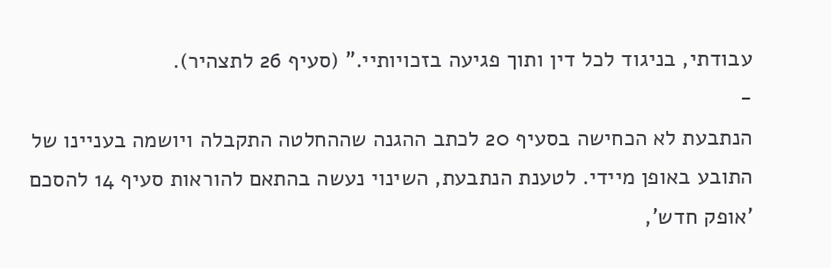עבודתי, בניגוד לכל דין ותוך פגיעה בזכויותיי." (סעיף 26 לתצהיר).
-
הנתבעת לא הכחישה בסעיף 20 לכתב ההגנה שההחלטה התקבלה ויושמה בעניינו של התובע באופן מיידי. לטענת הנתבעת, השינוי נעשה בהתאם להוראות סעיף 14 להסכם 'אופק חדש',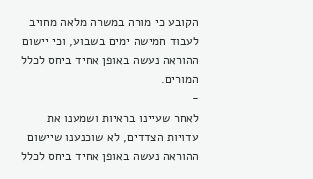הקובע כי מורה במשרה מלאה מחויב לעבוד חמישה ימים בשבוע, וכי יישום ההוראה נעשה באופן אחיד ביחס לכלל המורים.
-
לאחר שעיינו בראיות ושמענו את עדויות הצדדים, לא שוכנענו שיישום ההוראה נעשה באופן אחיד ביחס לכלל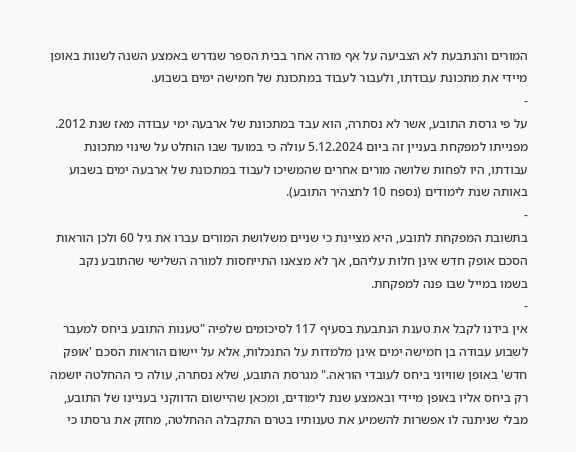המורים והנתבעת לא הצביעה על אף מורה אחר בבית הספר שנדרש באמצע השנה לשנות באופן מיידי את מתכונת עבודתו, ולעבור לעבוד במתכונת של חמישה ימים בשבוע.
-
על פי גרסת התובע, אשר לא נסתרה, הוא עבד במתכונת של ארבעה ימי עבודה מאז שנת 2012. מפנייתו למפקחת בעניין זה ביום 5.12.2024 עולה כי במועד שבו הוחלט על שינוי מתכונת עבודתו, היו לפחות שלושה מורים אחרים שהמשיכו לעבוד במתכונת של ארבעה ימים בשבוע באותה שנת לימודים (נספח 10 לתצהיר התובע).
-
בתשובת המפקחת לתובע, היא מציינת כי שניים משלושת המורים עברו את גיל 60 ולכן הוראות הסכם אופק חדש אינן חלות עליהם, אך לא מצאנו התייחסות למורה השלישי שהתובע נקב בשמו במייל שבו פנה למפקחת.
-
אין בידנו לקבל את טענת הנתבעת בסעיף 117 לסיכומים שלפיה "טענות התובע ביחס למעבר לשבוע עבודה בן חמישה ימים אינן מלמדות על התנכלות, אלא על יישום הוראות הסכם 'אופק חדש' באופן שוויוני ביחס לעובדי הוראה." מגרסת התובע, שלא נסתרה, עולה כי ההחלטה יושמה רק ביחס אליו באופן מיידי ובאמצע שנת לימודים, ומכאן שהיישום הדווקני בעניינו של התובע, מבלי שניתנה לו אפשרות להשמיע את טענותיו בטרם התקבלה ההחלטה, מחזק את גרסתו כי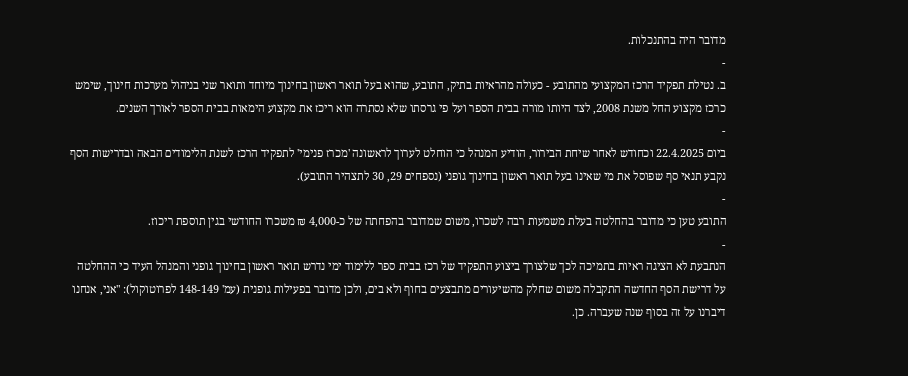מדובר היה בהתנכלות.
-
ב. נטילת תפקיד הרכז המקצועי מהתובע - כעולה מהראיות בתיק, התובע, שהוא בעל תואר ראשון בחינוך מיוחד ותואר שני בניהול מערכות חינוך, שימש כרכז מקצוע החל משנת 2008, לצד היותו מורה בבית הספר ועל פי גרסתו שלא נסתרה הוא ריכז את מקצוע הימאות בבית הספר לאורך השנים.
-
ביום 22.4.2025 וכחודש לאחר שיחת הבירור, הודיע המנהל כי הוחלט לערוך לראשונה 'מכרז פנימי' לתפקיד הרכז לשנת הלימודים הבאה ובדרישות הסף נקבע תנאי סף שפוסל את מי שאינו בעל תואר ראשון בחינוך גופני (נספחים 29, 30 לתצהיר התובע).
-
התובע טען כי מדובר בהחלטה בעלת משמעות רבה לשכרו, משום שמדובר בהפחתה של כ-4,000 ₪ משכרו החודשי בגין תוספת ריכוז.
-
הנתבעת לא הציגה ראיות בתמיכה לכך שלצורך ביצוע התפקיד של רכז בבית ספר ללימוד ימי נדרש תואר ראשון בחינוך גופני והמנהל העיד כי ההחלטה על דרישת הסף החדשה התקבלה משום שחלק מהשיעורים מתבצעים בחוף ולא בים, ולכן מדובר בפעילות גופנית (עמ' 148-149 לפרוטוקול): "אני, אנחנו דיברנו על זה בסוף שנה שעברה. כן.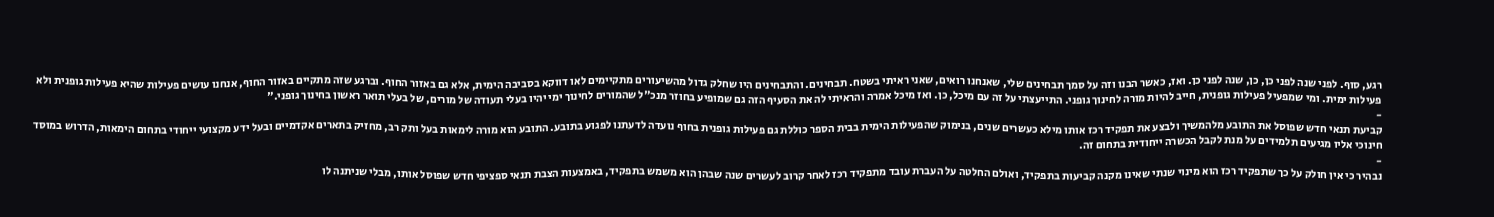רגע, סוף. לפני שנה לפני כן, כן, שנה לפני כן. ואז, כאשר הבנו וזה על סמך תבחינים שלי, שאנחנו רואים, שאני ראיתי בשטח. תבחינים. והתבחינים היו שחלק גדול מהשיעורים מתקיימים לאו דווקא בסביבה הימית, אלא גם באזור החוף. וברגע שזה מתקיים באזור החוף, אנחנו עושים פעילות שהיא פעילות גופנית ולא פעילות ימית. ומי שמפעיל פעילות גופנית, חייב להיות מורה לחינוך גופני. התייעצתי על זה עם מיכל, כן. ואז מיכל אמרה והראיתי לה את הסעיף הזה גם שמופיע בחוזר מנכ"ל שהמורים לחינוך ימי יהיו בעלי תעודה של מורים, של בעלי תואר ראשון בחינוך גופני."
-
קביעת תנאי חדש שפוסל את התובע מלהמשיך ולבצע את תפקיד רכז אותו מילא כעשרים שנים, בנימוק שהפעילות הימית בבית הספר כוללת גם פעילות גופנית בחוף נועדה לדעתנו לפגוע בתובע. התובע הוא מורה לימאות בעל ותק רב, מחזיק בתארים אקדמיים ובעל ידע מקצועי ייחודי בתחום הימאות, הדרוש במוסד חינוכי אליו מגיעים תלמידים על מנת לקבל הכשרה ייחודית בתחום זה.
-
נבהיר כי אין חולק על כך שתפקיד רכז הוא מינוי שנתי שאינו מקנה קביעות בתפקיד, ואולם החלטה על העברת עובד מתפקיד רכז לאחר קרוב לעשרים שנה שבהן הוא משמש בתפקיד, באמצעות הצבת תנאי ספציפי חדש שפוסל אותו, מבלי שניתנה לו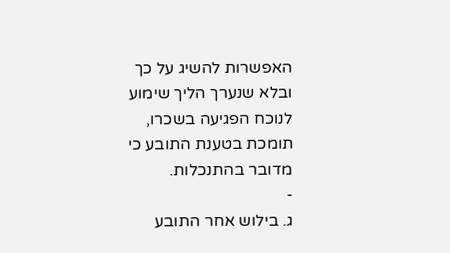האפשרות להשיג על כך ובלא שנערך הליך שימוע לנוכח הפגיעה בשכרו, תומכת בטענת התובע כי מדובר בהתנכלות.
-
ג. בילוש אחר התובע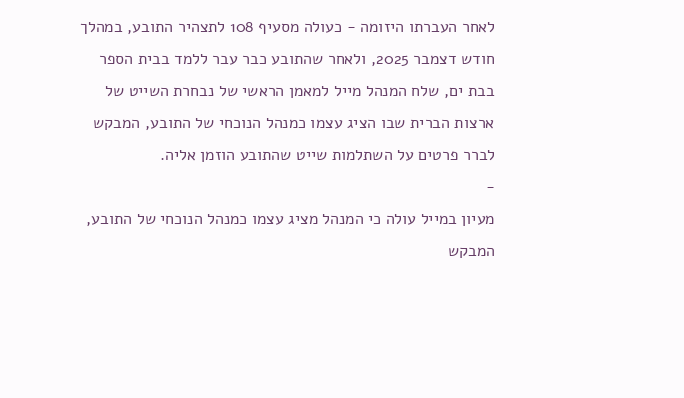לאחר העברתו היזומה - כעולה מסעיף 108 לתצהיר התובע, במהלך חודש דצמבר 2025, ולאחר שהתובע כבר עבר ללמד בבית הספר בבת ים, שלח המנהל מייל למאמן הראשי של נבחרת השייט של ארצות הברית שבו הציג עצמו כמנהל הנוכחי של התובע, המבקש לברר פרטים על השתלמות שייט שהתובע הוזמן אליה.
-
מעיון במייל עולה כי המנהל מציג עצמו כמנהל הנוכחי של התובע, המבקש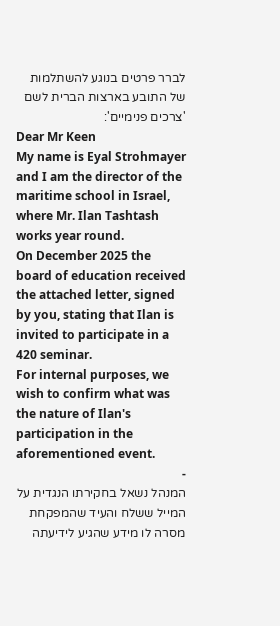לברר פרטים בנוגע להשתלמות של התובע בארצות הברית לשם 'צרכים פנימיים':
Dear Mr Keen
My name is Eyal Strohmayer and I am the director of the maritime school in Israel, where Mr. Ilan Tashtash works year round.
On December 2025 the board of education received the attached letter, signed by you, stating that Ilan is invited to participate in a 420 seminar.
For internal purposes, we wish to confirm what was the nature of Ilan's participation in the aforementioned event.
-
המנהל נשאל בחקירתו הנגדית על המייל ששלח והעיד שהמפקחת מסרה לו מידע שהגיע לידיעתה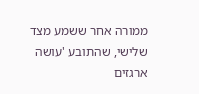ממורה אחר ששמע מצד שלישי, שהתובע 'עושה ארגזים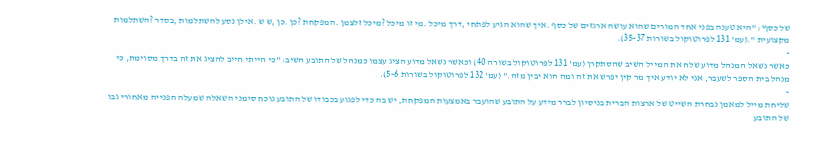של כסף': "היא טענה בפני אחד המורים שהוא עושה ארגזים של כסף .איך שהוא הגיע לפתחי ,דרך מיכל .מי זו מיכל ?מיכל זלצמן .המפקחת ?כן .כן ,ש ש .אילן נסע להשתלמות ,בסדר ?השתלמות מקצועית ".(עמ' 131 לפרוטוקול בשורות 35-37).
-
כאשר נשאל המנהל מדוע שלח את המייל השיב שהסתקרן (עמ' 131 לפרוטוקול בשורה 40) וכאשר נשאל מדוע הציג עצמו כמנהל של התובע השיב: "כי הייתי חייב להציג את זה בדרך מסוימת, כי מנהל בית הספר לשעבר, אני לא יודע איך מר קין יפרש את זה ומה הוא יבין מזה." (עמ' 132 לפרוטוקול בשורות 5-6).
-
שליחת מייל למאמן נבחרת השייט של ארצות הברית בניסיון לברר מידע על התובע שהועבר באמצעות המפקחת, יש בה כדי לפגוע בכבודו של התובע נוכח סימני השאלה שמעלה הפנייה מאחורי גבו של התובע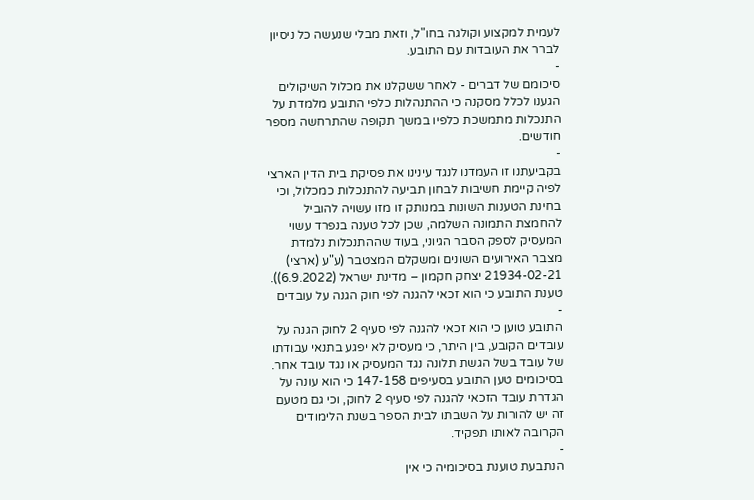לעמית למקצוע וקולגה בחו"ל, וזאת מבלי שנעשה כל ניסיון לברר את העובדות עם התובע.
-
סיכומם של דברים - לאחר ששקלנו את מכלול השיקולים הגענו לכלל מסקנה כי ההתנהלות כלפי התובע מלמדת על התנכלות מתמשכת כלפיו במשך תקופה שהתרחשה מספר חודשים.
-
בקביעתנו זו העמדנו לנגד עינינו את פסיקת בית הדין הארצי לפיה קיימת חשיבות לבחון תביעה להתנכלות כמכלול, וכי בחינת הטענות השונות במנותק זו מזו עשויה להוביל להחמצת התמונה השלמה, שכן לכל טענה בנפרד עשוי המעסיק לספק הסבר הגיוני, בעוד שההתנכלות נלמדת מצבר האירועים השונים ומשקלם המצטבר (ע"ע (ארצי) 21934-02-21 יצחק חקמון – מדינת ישראל (6.9.2022)).
טענת התובע כי הוא זכאי להגנה לפי חוק הגנה על עובדים
-
התובע טוען כי הוא זכאי להגנה לפי סעיף 2 לחוק הגנה על עובדים הקובע, בין היתר, כי מעסיק לא יפגע בתנאי עבודתו של עובד בשל הגשת תלונה נגד המעסיק או נגד עובד אחר. בסיכומים טען התובע בסעיפים 147-158 כי הוא עונה על הגדרת עובד הזכאי להגנה לפי סעיף 2 לחוק, וכי גם מטעם זה יש להורות על השבתו לבית הספר בשנת הלימודים הקרובה לאותו תפקיד.
-
הנתבעת טוענת בסיכומיה כי אין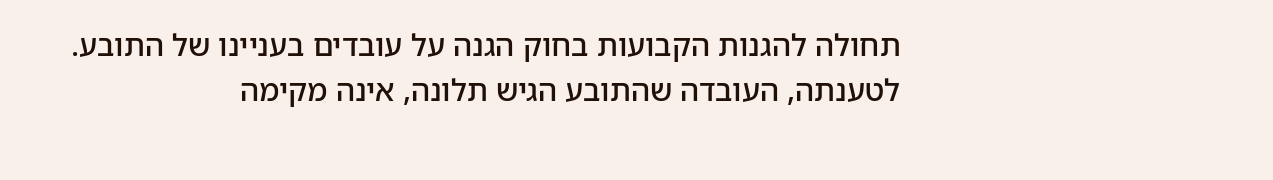תחולה להגנות הקבועות בחוק הגנה על עובדים בעניינו של התובע. לטענתה, העובדה שהתובע הגיש תלונה, אינה מקימה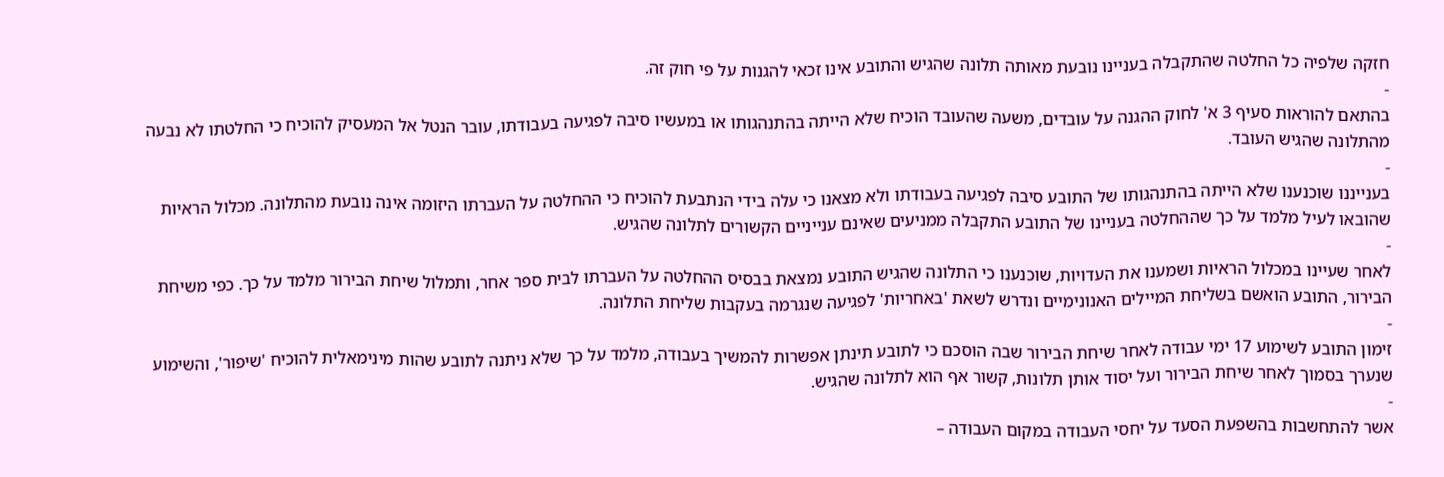חזקה שלפיה כל החלטה שהתקבלה בעניינו נובעת מאותה תלונה שהגיש והתובע אינו זכאי להגנות על פי חוק זה.
-
בהתאם להוראות סעיף 3 א' לחוק ההגנה על עובדים, משעה שהעובד הוכיח שלא הייתה בהתנהגותו או במעשיו סיבה לפגיעה בעבודתו, עובר הנטל אל המעסיק להוכיח כי החלטתו לא נבעה מהתלונה שהגיש העובד.
-
בענייננו שוכנענו שלא הייתה בהתנהגותו של התובע סיבה לפגיעה בעבודתו ולא מצאנו כי עלה בידי הנתבעת להוכיח כי ההחלטה על העברתו היזומה אינה נובעת מהתלונה. מכלול הראיות שהובאו לעיל מלמד על כך שההחלטה בעניינו של התובע התקבלה ממניעים שאינם ענייניים הקשורים לתלונה שהגיש.
-
לאחר שעיינו במכלול הראיות ושמענו את העדויות, שוכנענו כי התלונה שהגיש התובע נמצאת בבסיס ההחלטה על העברתו לבית ספר אחר, ותמלול שיחת הבירור מלמד על כך. כפי משיחת הבירור, התובע הואשם בשליחת המיילים האנונימיים ונדרש לשאת 'באחריות' לפגיעה שנגרמה בעקבות שליחת התלונה.
-
זימון התובע לשימוע 17 ימי עבודה לאחר שיחת הבירור שבה הוסכם כי לתובע תינתן אפשרות להמשיך בעבודה, מלמד על כך שלא ניתנה לתובע שהות מינימאלית להוכיח 'שיפור', והשימוע שנערך בסמוך לאחר שיחת הבירור ועל יסוד אותן תלונות, קשור אף הוא לתלונה שהגיש.
-
אשר להתחשבות בהשפעת הסעד על יחסי העבודה במקום העבודה –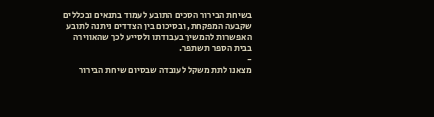בשיחת הבירור הסכים התובע לעמוד בתנאים ובכללים שקבעה המפקחת, ובסיכום בין הצדדים ניתנה לתובע האפשרות להמשיך בעבודתו ולסייע לכך שהאווירה בבית הספר תשתפר.
-
מצאנו לתת משקל לעובדה שבסיום שיחת הבירור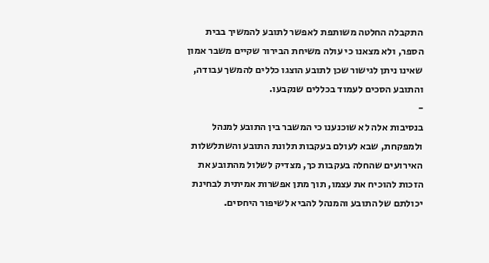התקבלה החלטה משותפת לאפשר לתובע להמשיך בבית הספר, ולא מצאנו כי עולה משיחת הבירור שקיים משבר אמון שאינו ניתן לגישור שכן לתובע הוצגו כללים להמשך עבודה, והתובע הסכים לעמוד בכללים שנקבעו.
-
בנסיבות אלה לא שוכנענו כי המשבר בין התובע למנהל ולמפקחת, שבא לעולם בעקבות תלונת התובע והשתלשלות האירועים שהחלה בעקבות כך, מצדיק לשלול מהתובע את הזכות להוכיח את עצמו, תוך מתן אפשרות אמיתית לבחינת יכולתם של התובע והמנהל להביא לשיפור היחסים.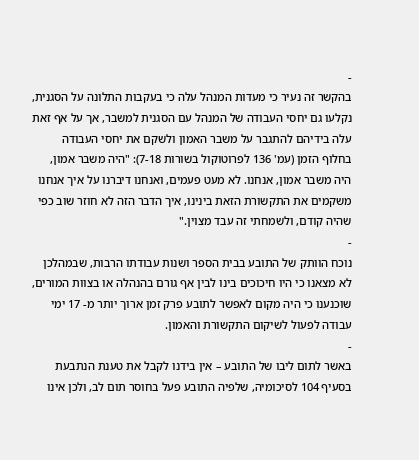-
בהקשר זה נעיר כי מעדות המנהל עלה כי בעקבות התלונה על הסגנית, נקלעו גם יחסי העבודה של המנהל עם הסגנית למשבר, אך על אף זאת עלה בידיהם להתגבר על משבר האמון ולשקם את יחסי העבודה בחלוף הזמן (עמ' 136 לפרוטוקול בשורות 7-18): "היה משבר אמון, היה משבר אמון, אנחנו. לא מעט פעמים, ואנחנו דיברנו על איך אנחנו משקמים את התקשורת הזאת בינינו, איך הדבר הזה לא חוזר שוב כפי שהיה קודם, ולשמחתי זה עבד מצוין."
-
נוכח הוותק של התובע בבית הספר ושנות עבודתו הרבות, שבמהלכן לא מצאנו כי היו חיכוכים בינו לבין אף גורם בהנהלה או בצוות המורים, שוכנענו כי היה מקום לאפשר לתובע פרק זמן ארוך יותר מ- 17 ימי עבודה לפעול לשיקום התקשורת והאמון.
-
באשר לתום ליבו של התובע – אין בידנו לקבל את טענת הנתבעת בסעיף 104 לסיכומיה, שלפיה התובע פעל בחוסר תום לב, ולכן אינו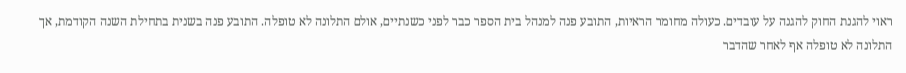ראוי להגנת החוק להגנה על עובדים. כעולה מחומר הראיות, התובע פנה למנהל בית הספר כבר לפני כשנתיים, אולם התלונה לא טופלה. התובע פנה בשנית בתחילת השנה הקודמת, אך התלונה לא טופלה אף לאחר שהדבר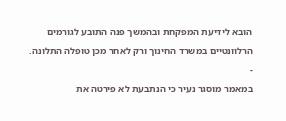הובא לידיעת המפקחת ובהמשך פנה התובע לגורמים הרלוונטיים במשרד החינוך ורק לאחר מכן טופלה התלונה.
-
במאמר מוסגר נעיר כי הנתבעת לא פירטה את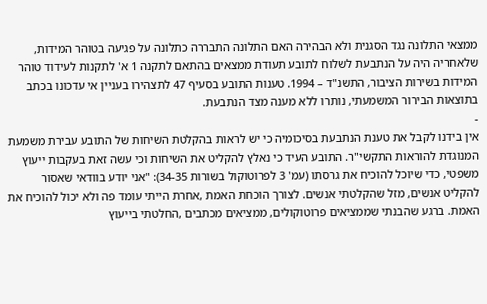ממצאי התלונה נגד הסגנית ולא הבהירה האם התלונה התבררה כתלונה על פגיעה בטוהר המידות, שלאחריה היה על הנתבעת לשלוח לתובע תעודת ממצאים בהתאם לתקנה 1 א' לתקנות לעידוד טוהר המידות בשירות הציבור, התשנ"ד – 1994. טענות התובע בסעיף 47 לתצהירו בעניין אי עדכונו בכתב בתוצאות הבירור המשמעתי, נותרו ללא מענה מצד הנתבעת.
-
אין בידנו לקבל את טענת הנתבעת בסיכומיה כי יש לראות בהקלטת השיחות של התובע עבירת משמעת המנוגדת להוראות התקשי"ר. התובע העיד כי נאלץ להקליט את השיחות וכי עשה זאת בעקבות ייעוץ משפטי, כדי שיוכל להוכיח את גרסתו (עמ' 3 לפרוטוקול בשורות 34-35): "אני יודע בוודאי שאסור להקליט אנשים, מזל שהקלטתי אנשים. לצורך הוכחת האמת ,אחרת הייתי עומד פה ולא יכול להוכיח את האמת. ברגע שהבנתי שממציאים פרוטוקולים, ממציאים מכתבים ,החלטתי בייעוץ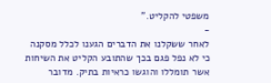משפטי להקליט."
-
לאחר ששקלנו את הדברים הגענו לכלל מסקנה כי לא נפל פגם בכך שהתובע הקליט את השיחות אשר תומללו והוגשו כראיות בתיק. מדובר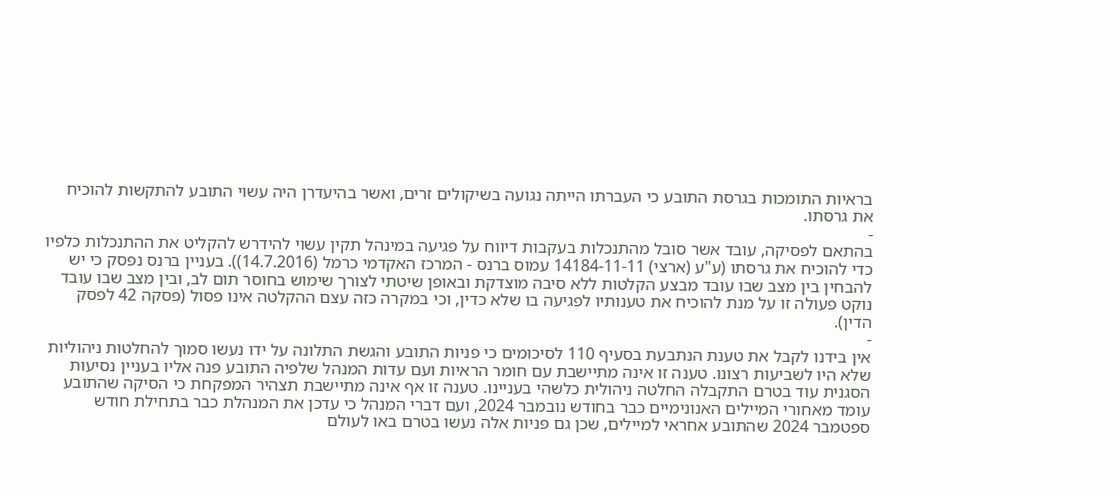בראיות התומכות בגרסת התובע כי העברתו הייתה נגועה בשיקולים זרים, ואשר בהיעדרן היה עשוי התובע להתקשות להוכיח את גרסתו.
-
בהתאם לפסיקה, עובד אשר סובל מהתנכלות בעקבות דיווח על פגיעה במינהל תקין עשוי להידרש להקליט את ההתנכלות כלפיו כדי להוכיח את גרסתו (ע"ע (ארצי) 14184-11-11 עמוס ברנס - המרכז האקדמי כרמל (14.7.2016)). בעניין ברנס נפסק כי יש להבחין בין מצב שבו עובד מבצע הקלטות ללא סיבה מוצדקת ובאופן שיטתי לצורך שימוש בחוסר תום לב, ובין מצב שבו עובד נוקט פעולה זו על מנת להוכיח את טענותיו לפגיעה בו שלא כדין, וכי במקרה כזה עצם ההקלטה אינו פסול (פסקה 42 לפסק הדין).
-
אין בידנו לקבל את טענת הנתבעת בסעיף 110 לסיכומים כי פניות התובע והגשת התלונה על ידו נעשו סמוך להחלטות ניהוליות שלא היו לשביעות רצונו. טענה זו אינה מתיישבת עם חומר הראיות ועם עדות המנהל שלפיה התובע פנה אליו בעניין נסיעות הסגנית עוד בטרם התקבלה החלטה ניהולית כלשהי בעניינו. טענה זו אף אינה מתיישבת תצהיר המפקחת כי הסיקה שהתובע עומד מאחורי המיילים האנונימיים כבר בחודש נובמבר 2024, ועם דברי המנהל כי עדכן את המנהלת כבר בתחילת חודש ספטמבר 2024 שהתובע אחראי למיילים, שכן גם פניות אלה נעשו בטרם באו לעולם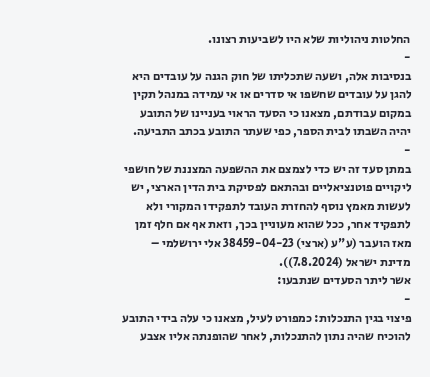החלטות ניהוליות שלא היו לשביעות רצונו.
-
בנסיבות אלה, ושעה שתכליתו של חוק הגנה על עובדים היא להגן על עובדים שחשפו אי סדרים או אי עמידה במנהל תקין במקום עבודתם, מצאנו כי הסעד הראוי בעניינו של התובע יהיה השבתו לבית הספר, כפי שעתר התובע בכתב התביעה.
-
במתן סעד זה יש כדי לצמצם את ההשפעה המצננת של חושפי ליקויים פוטנציאליים ובהתאם לפסיקת בית הדין הארצי, יש לעשות מאמץ נוסף להחזרת העובד לתפקידו המקורי ולא לתפקיד אחר, ככל שהוא מעוניין בכך, וזאת אף אם חלף זמן מאז הועבר (ע"ע (ארצי) 38459-04-23 אלי ירושלמי – מדינת ישראל (7.8.2024)).
אשר ליתר הסעדים שנתבעו:
-
פיצוי בגין התנכלות: כמפורט לעיל, מצאנו כי עלה בידי התובע להוכיח שהיה נתון להתנכלות, לאחר שהופנתה אליו אצבע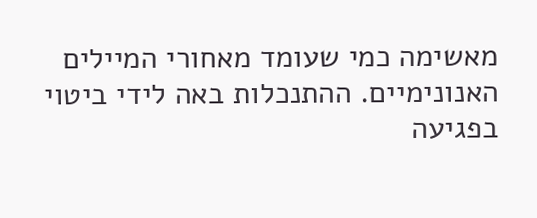מאשימה כמי שעומד מאחורי המיילים האנונימיים. ההתנכלות באה לידי ביטוי בפגיעה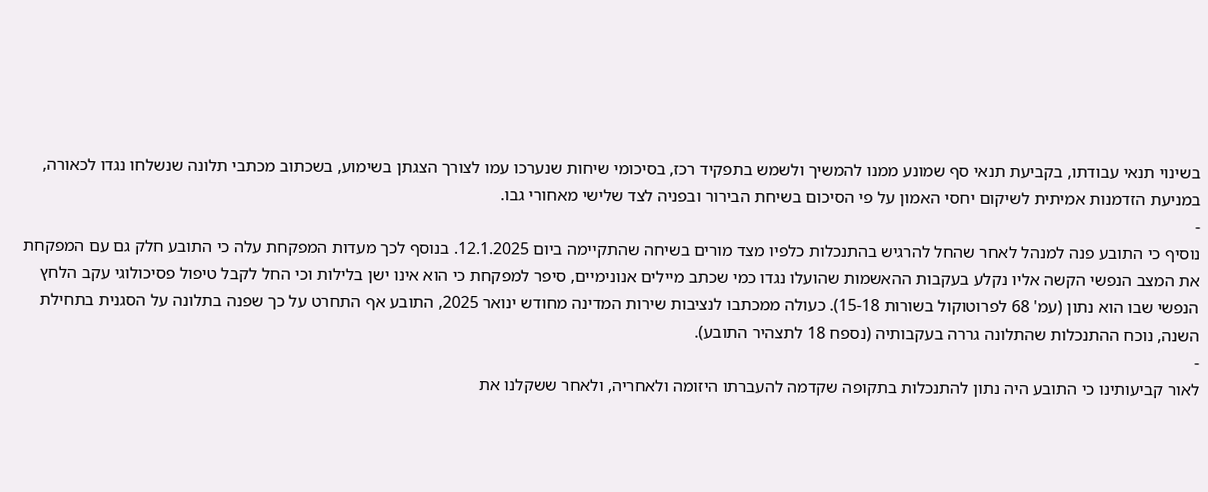בשינוי תנאי עבודתו, בקביעת תנאי סף שמונע ממנו להמשיך ולשמש בתפקיד רכז, בסיכומי שיחות שנערכו עמו לצורך הצגתן בשימוע, בשכתוב מכתבי תלונה שנשלחו נגדו לכאורה, במניעת הזדמנות אמיתית לשיקום יחסי האמון על פי הסיכום בשיחת הבירור ובפניה לצד שלישי מאחורי גבו.
-
נוסיף כי התובע פנה למנהל לאחר שהחל להרגיש בהתנכלות כלפיו מצד מורים בשיחה שהתקיימה ביום 12.1.2025. בנוסף לכך מעדות המפקחת עלה כי התובע חלק גם עם המפקחת את המצב הנפשי הקשה אליו נקלע בעקבות ההאשמות שהועלו נגדו כמי שכתב מיילים אנונימיים, סיפר למפקחת כי הוא אינו ישן בלילות וכי החל לקבל טיפול פסיכולוגי עקב הלחץ הנפשי שבו הוא נתון (עמ' 68 לפרוטוקול בשורות 15-18). כעולה ממכתבו לנציבות שירות המדינה מחודש ינואר 2025, התובע אף התחרט על כך שפנה בתלונה על הסגנית בתחילת השנה, נוכח ההתנכלות שהתלונה גררה בעקבותיה (נספח 18 לתצהיר התובע).
-
לאור קביעותינו כי התובע היה נתון להתנכלות בתקופה שקדמה להעברתו היזומה ולאחריה, ולאחר ששקלנו את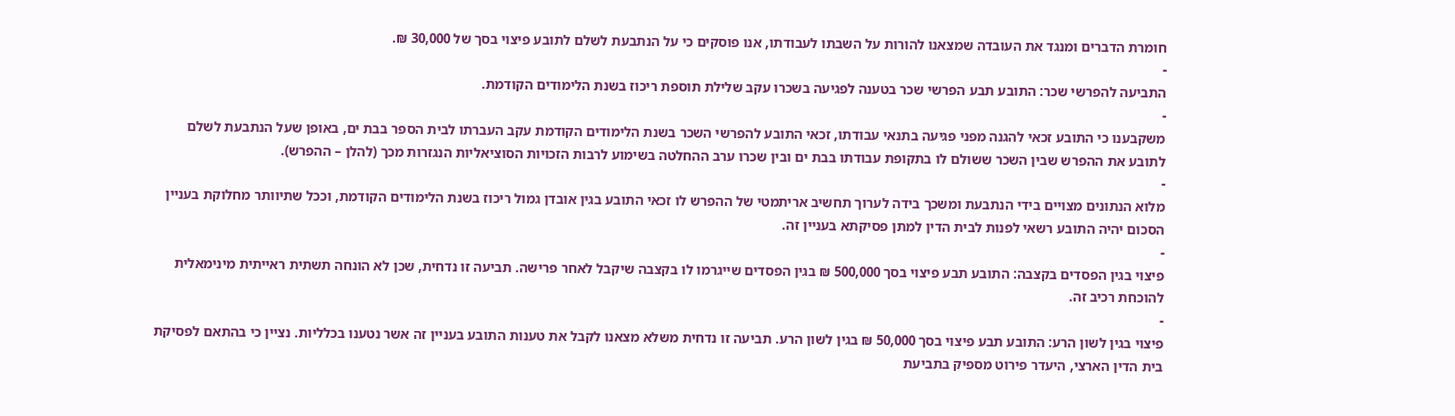חומרת הדברים ומנגד את העובדה שמצאנו להורות על השבתו לעבודתו, אנו פוסקים כי על הנתבעת לשלם לתובע פיצוי בסך של 30,000 ₪.
-
התביעה להפרשי שכר: התובע תבע הפרשי שכר בטענה לפגיעה בשכרו עקב שלילת תוספת ריכוז בשנת הלימודים הקודמת.
-
משקבענו כי התובע זכאי להגנה מפני פגיעה בתנאי עבודתו, זכאי התובע להפרשי השכר בשנת הלימודים הקודמת עקב העברתו לבית הספר בבת ים, באופן שעל הנתבעת לשלם לתובע את ההפרש שבין השכר ששולם לו בתקופת עבודתו בבת ים ובין שכרו ערב ההחלטה בשימוע לרבות הזכויות הסוציאליות הנגזרות מכך (להלן – ההפרש).
-
מלוא הנתונים מצויים בידי הנתבעת ומשכך בידה לערוך תחשיב אריתמטי של ההפרש לו זכאי התובע בגין אובדן גמול ריכוז בשנת הלימודים הקודמת, וככל שתיוותר מחלוקת בעניין הסכום יהיה התובע רשאי לפנות לבית הדין למתן פסיקתא בעניין זה.
-
פיצוי בגין הפסדים בקצבה: התובע תבע פיצוי בסך 500,000 ₪ בגין הפסדים שייגרמו לו בקצבה שיקבל לאחר פרישה. תביעה זו נדחית, שכן לא הונחה תשתית ראייתית מינימאלית להוכחת רכיב זה.
-
פיצוי בגין לשון הרע: התובע תבע פיצוי בסך 50,000 ₪ בגין לשון הרע. תביעה זו נדחית משלא מצאנו לקבל את טענות התובע בעניין זה אשר נטענו בכלליות. נציין כי בהתאם לפסיקת בית הדין הארצי, היעדר פירוט מספיק בתביעת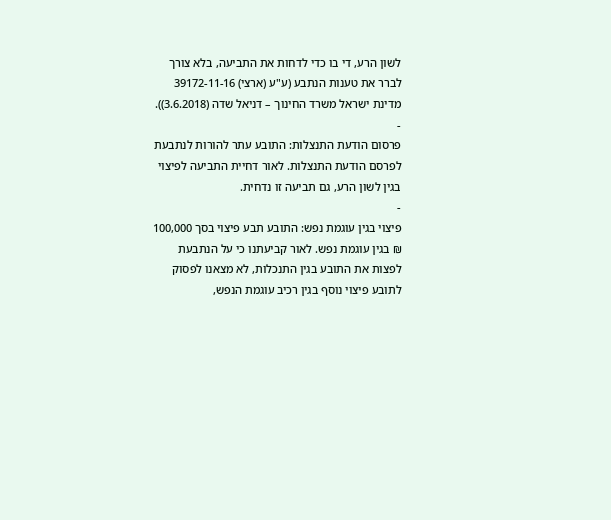לשון הרע, די בו כדי לדחות את התביעה, בלא צורך לברר את טענות הנתבע (ע"ע (ארצי) 39172-11-16 מדינת ישראל משרד החינוך – דניאל שדה (3.6.2018)).
-
פרסום הודעת התנצלות: התובע עתר להורות לנתבעת לפרסם הודעת התנצלות. לאור דחיית התביעה לפיצוי בגין לשון הרע, גם תביעה זו נדחית.
-
פיצוי בגין עוגמת נפש: התובע תבע פיצוי בסך 100,000 ₪ בגין עוגמת נפש. לאור קביעתנו כי על הנתבעת לפצות את התובע בגין התנכלות, לא מצאנו לפסוק לתובע פיצוי נוסף בגין רכיב עוגמת הנפש,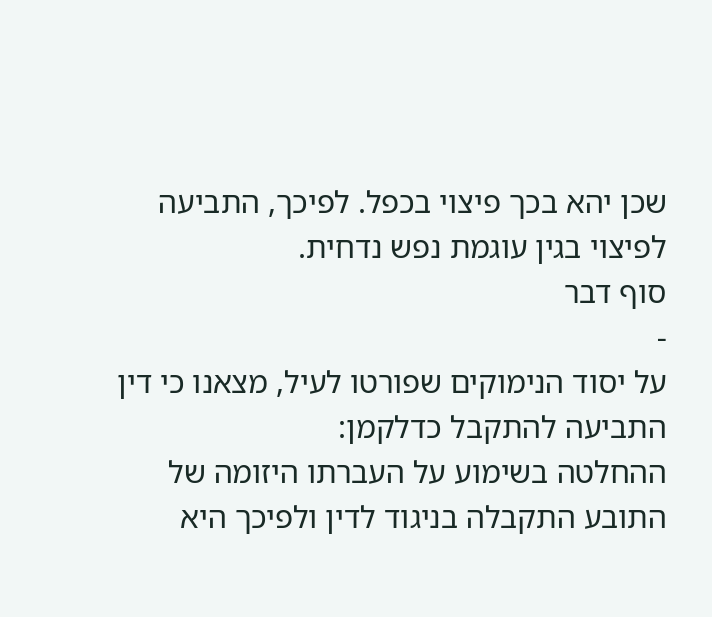שכן יהא בכך פיצוי בכפל. לפיכך, התביעה לפיצוי בגין עוגמת נפש נדחית.
סוף דבר
-
על יסוד הנימוקים שפורטו לעיל, מצאנו כי דין התביעה להתקבל כדלקמן:
ההחלטה בשימוע על העברתו היזומה של התובע התקבלה בניגוד לדין ולפיכך היא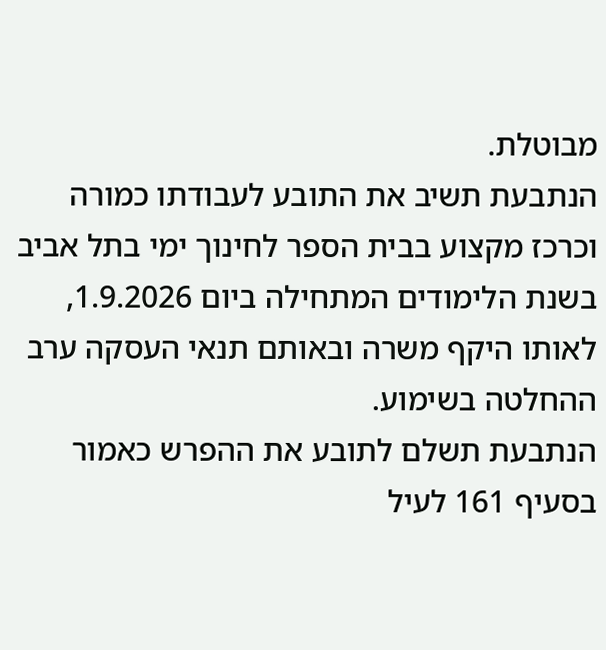מבוטלת.
הנתבעת תשיב את התובע לעבודתו כמורה וכרכז מקצוע בבית הספר לחינוך ימי בתל אביב בשנת הלימודים המתחילה ביום 1.9.2026, לאותו היקף משרה ובאותם תנאי העסקה ערב ההחלטה בשימוע.
הנתבעת תשלם לתובע את ההפרש כאמור בסעיף 161 לעיל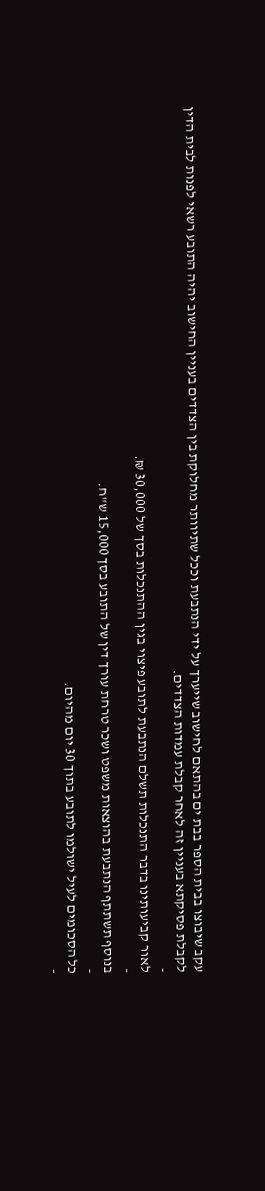עקב שיבוצו בבית הספר בבת ים בהתאם לחישוב שייערך על ידי הנתבעת וככל שתיוותר מחלוקת בין הצדדים בעניין החישוב יהיה התובע רשאי לפנות לבית הדין לקבלת פסיקתא בעניין זה לאחר קבלת עמדות הצדדים.
-
לאור קביעותינו בדבר התנכלות תשלם הנתבעת לתובע פיצוי בגין ההתנכלות בסך של 30,000 ₪.
-
בנוסף תשתתף הנתבעת בהוצאות משפט ושכר טרחת עורך דין של התובע בסך 15,000 ש"ח.
-
כל הסכומים לעיל ישולמו לתובע בתוך 30 יום מהיום.
-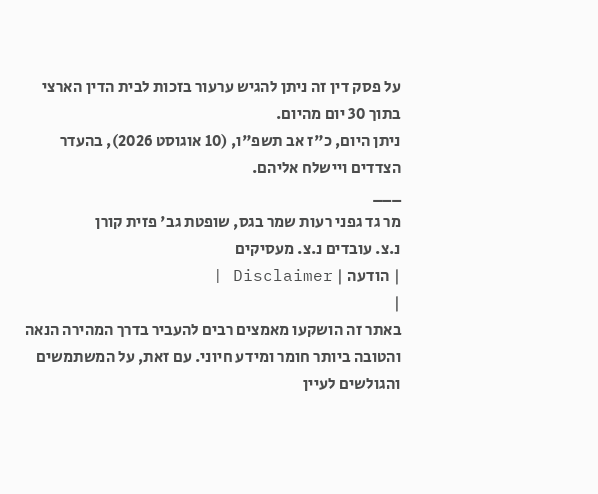על פסק דין זה ניתן להגיש ערעור בזכות לבית הדין הארצי בתוך 30 יום מהיום.
ניתן היום, כ"ז אב תשפ"ו, (10 אוגוסט 2026), בהעדר הצדדים ויישלח אליהם.
___
מר גד גפני רעות שמר בגס, שופטת גב' פזית קורן
נ.צ. עובדים נ.צ. מעסיקים
| הודעה | Disclaimer |
|
באתר זה הושקעו מאמצים רבים להעביר בדרך המהירה הנאה והטובה ביותר חומר ומידע חיוני. עם זאת, על המשתמשים והגולשים לעיין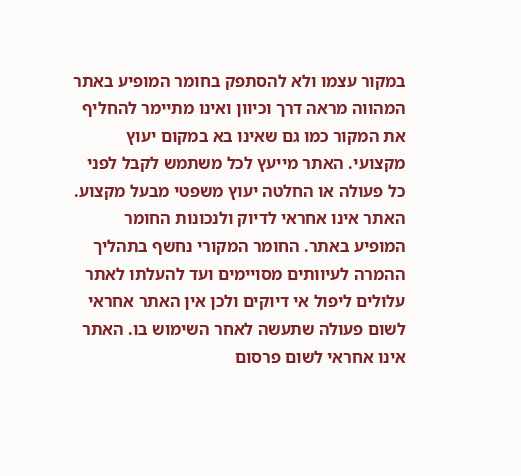במקור עצמו ולא להסתפק בחומר המופיע באתר המהווה מראה דרך וכיוון ואינו מתיימר להחליף את המקור כמו גם שאינו בא במקום יעוץ מקצועי. האתר מייעץ לכל משתמש לקבל לפני כל פעולה או החלטה יעוץ משפטי מבעל מקצוע. האתר אינו אחראי לדיוק ולנכונות החומר המופיע באתר. החומר המקורי נחשף בתהליך ההמרה לעיוותים מסויימים ועד להעלתו לאתר עלולים ליפול אי דיוקים ולכן אין האתר אחראי לשום פעולה שתעשה לאחר השימוש בו. האתר אינו אחראי לשום פרסום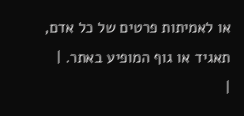או לאמיתות פרטים של כל אדם, תאגיד או גוף המופיע באתר. |
|